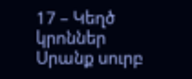17 – Կեղծ կրոններ
Սրանք սուրբ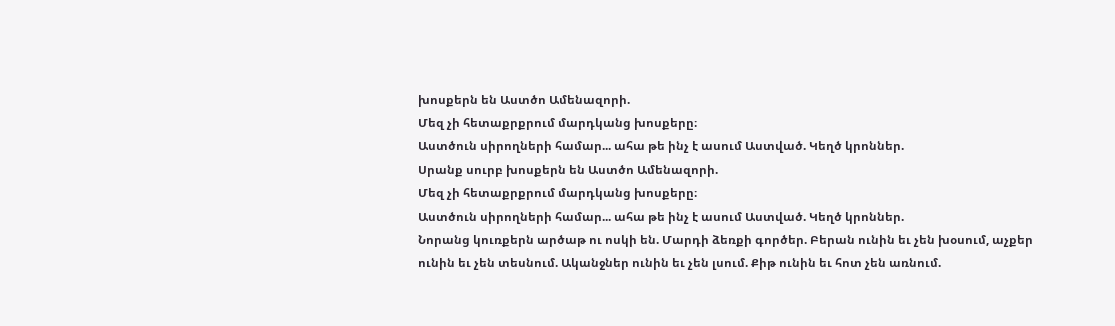խոսքերն են Աստծո Ամենազորի.
Մեզ չի հետաքրքրում մարդկանց խոսքերը։
Աստծուն սիրողների համար... ահա թե ինչ է ասում Աստված. Կեղծ կրոններ.
Սրանք սուրբ խոսքերն են Աստծո Ամենազորի.
Մեզ չի հետաքրքրում մարդկանց խոսքերը։
Աստծուն սիրողների համար... ահա թե ինչ է ասում Աստված. Կեղծ կրոններ.
Նորանց կուռքերն արծաթ ու ոսկի են. Մարդի ձեռքի գործեր. Բերան ունին եւ չեն խօսում, աչքեր ունին եւ չեն տեսնում. Ականջներ ունին եւ չեն լսում. Քիթ ունին եւ հոտ չեն առնում.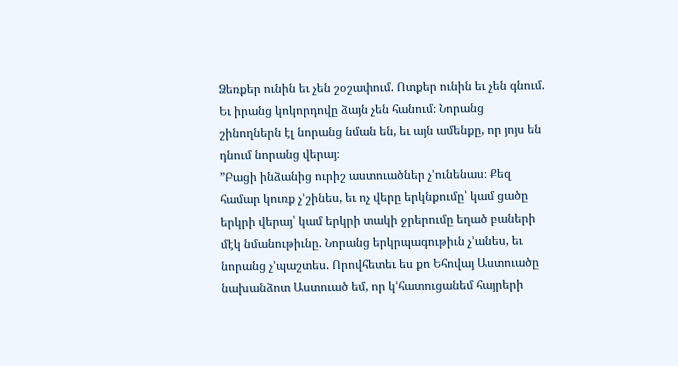Ձեռքեր ունին եւ չեն շօշափում. Ոտքեր ունին եւ չեն գնում. Եւ իրանց կոկորդովը ձայն չեն հանում։ Նորանց շինողներն էլ նորանց նման են, եւ այն ամենքը, որ յոյս են դնում նորանց վերայ։
”Բացի ինձանից ուրիշ աստուածներ չ’ունենաս։ Քեզ համար կուռք չ’շինես, եւ ոչ վերը երկնքումը՝ կամ ցածը երկրի վերայ՝ կամ երկրի տակի ջրերումը եղած բաների մէկ նմանութիւնը. Նորանց երկրպագութիւն չ’անես, եւ նորանց չ’պաշտես. Որովհետեւ ես քո Եհովայ Աստուածը նախանձոտ Աստուած եմ, որ կ’հատուցանեմ հայրերի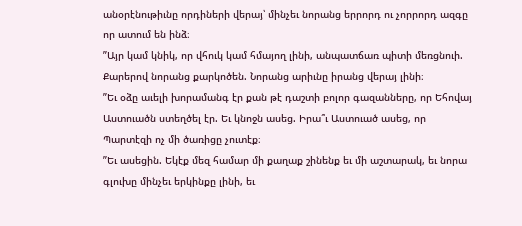անօրէնութիւնը որդիների վերայ՝ մինչեւ նորանց երրորդ ու չորրորդ ազգը որ ատում են ինձ։
”Այր կամ կնիկ, որ վհուկ կամ հմայող լինի, անպատճառ պիտի մեռցնուի. Քարերով նորանց քարկոծեն. Նորանց արիւնը իրանց վերայ լինի։
”Եւ օձը աւելի խորամանգ էր քան թէ դաշտի բոլոր գազանները, որ Եհովայ Աստուածն ստեղծել էր. Եւ կնոջն ասեց. Իրա՞ւ Աստուած ասեց, որ Պարտէզի ոչ մի ծառիցը չուտէք։
”Եւ ասեցին. Եկէք մեզ համար մի քաղաք շինենք եւ մի աշտարակ, եւ նորա գլուխը մինչեւ երկինքը լինի, եւ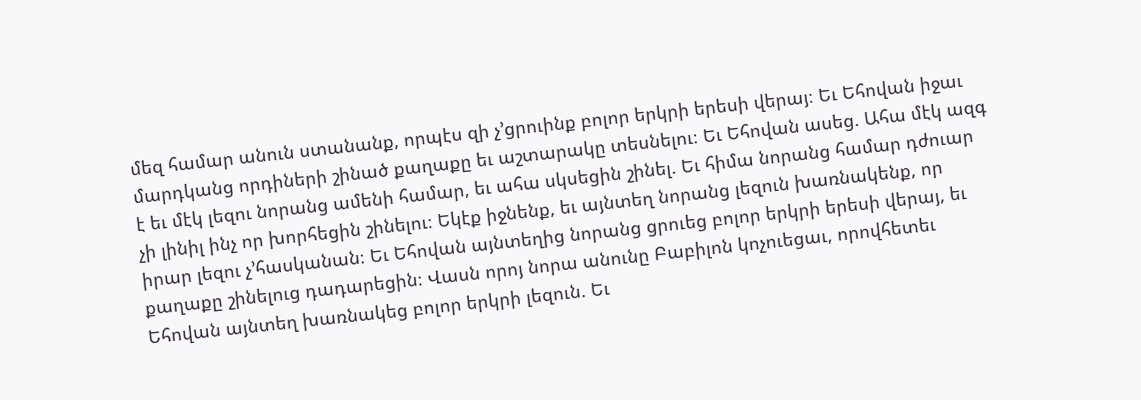մեզ համար անուն ստանանք, որպէս զի չ’ցրուինք բոլոր երկրի երեսի վերայ։ Եւ Եհովան իջաւ մարդկանց որդիների շինած քաղաքը եւ աշտարակը տեսնելու։ Եւ Եհովան ասեց. Ահա մէկ ազգ է եւ մէկ լեզու նորանց ամենի համար, եւ ահա սկսեցին շինել. Եւ հիմա նորանց համար դժուար չի լինիլ ինչ որ խորհեցին շինելու։ Եկէք իջնենք, եւ այնտեղ նորանց լեզուն խառնակենք, որ իրար լեզու չ’հասկանան։ Եւ Եհովան այնտեղից նորանց ցրուեց բոլոր երկրի երեսի վերայ, եւ քաղաքը շինելուց դադարեցին։ Վասն որոյ նորա անունը Բաբիլոն կոչուեցաւ, որովհետեւ Եհովան այնտեղ խառնակեց բոլոր երկրի լեզուն. Եւ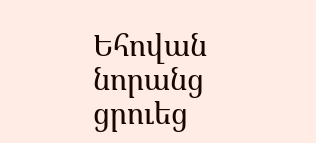Եհովան նորանց ցրուեց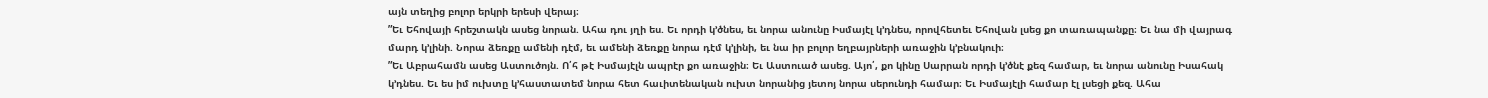այն տեղից բոլոր երկրի երեսի վերայ։
”Եւ Եհովայի հրեշտակն ասեց նորան. Ահա դու յղի ես. Եւ որդի կ’ծնես, եւ նորա անունը Իսմայէլ կ’դնես, որովհետեւ Եհովան լսեց քո տառապանքը։ Եւ նա մի վայրագ մարդ կ’լինի. Նորա ձեռքը ամենի դէմ, եւ ամենի ձեռքը նորա դէմ կ’լինի, եւ նա իր բոլոր եղբայրների առաջին կ’բնակուի։
”Եւ Աբրահամն ասեց Աստուծոյն. Ո՛հ թէ Իսմայէլն ապրէր քո առաջին։ Եւ Աստուած ասեց. Այո՛, քո կինը Սարրան որդի կ’ծնէ քեզ համար, եւ նորա անունը Իսահակ կ’դնես. Եւ ես իմ ուխտը կ’հաստատեմ նորա հետ հաւիտենական ուխտ նորանից յետոյ նորա սերունդի համար։ Եւ Իսմայէլի համար էլ լսեցի քեզ. Ահա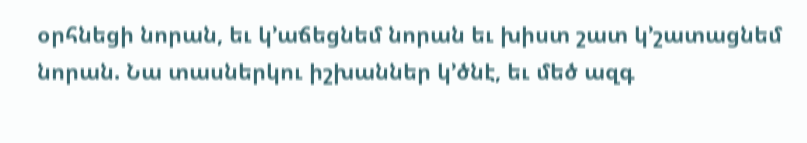օրհնեցի նորան, եւ կ’աճեցնեմ նորան եւ խիստ շատ կ’շատացնեմ նորան. Նա տասներկու իշխաններ կ’ծնէ, եւ մեծ ազգ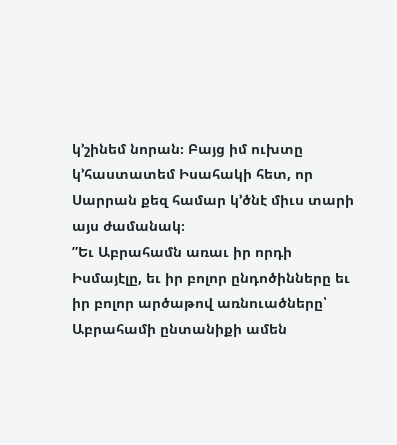կ’շինեմ նորան։ Բայց իմ ուխտը կ’հաստատեմ Իսահակի հետ, որ Սարրան քեզ համար կ’ծնէ միւս տարի այս ժամանակ։
”Եւ Աբրահամն առաւ իր որդի Իսմայէլը, եւ իր բոլոր ընդոծինները եւ իր բոլոր արծաթով առնուածները՝ Աբրահամի ընտանիքի ամեն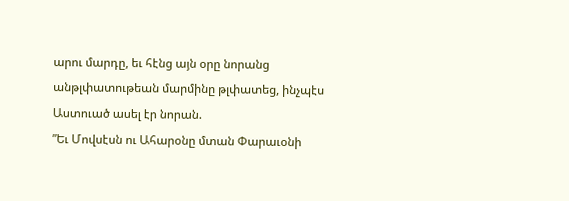արու մարդը, եւ հէնց այն օրը նորանց անթլփատութեան մարմինը թլփատեց, ինչպէս Աստուած ասել էր նորան.
”Եւ Մովսէսն ու Ահարօնը մտան Փարաւօնի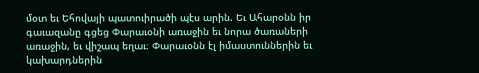մօտ եւ Եհովայի պատուիրածի պէս արին. Եւ Ահարօնն իր գաւազանը գցեց Փարաւօնի առաջին եւ նորա ծառաների առաջին, եւ վիշապ եղաւ։ Փարաւօնն էլ իմաստուններին եւ կախարդներին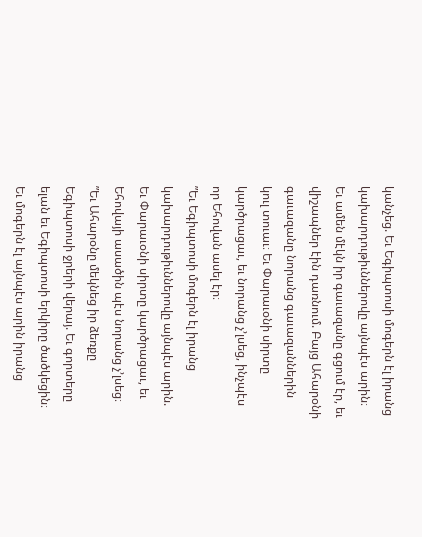կանչեց. Եւ Եգիպտոսի մոգերն էլ իրանց կախարդութիւններովը այնպէս արին։ Եւ ամեն մէկն իր գաւազանը գցում էր, եւ վիշապներ էին դառնում. Բայց Ահարօնի գաւազանը նորանց գաւազաններին կուլ տուաւ։ Եւ Փարաւօնի սիրտը կարծրացաւ, եւ նորանց չ’լսեց, ինչպէս որ Եհովան ասել էր։
”Եւ Եգիպտոսի մոգերն էլ իրանց կախարդութիւններովը այնպէս արին. Եւ Փարաւօնի սիրտը կարծրացաւ, եւ Եհովայի ասածին պէս նորանց չ’լսեց։
”Եւ Ահարօնը մեկնեց իր ձեռքը Եգիպտոսի ջրերի վերայ. Եւ գորտերը ելան եւ Եգիպտոսի երկիրը ծածկեցին։ Եւ մոգերն էլ այնպէս արին իրանց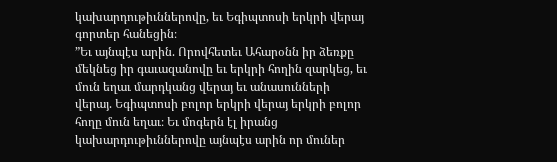կախարդութիւններովը, եւ Եգիպտոսի երկրի վերայ գորտեր հանեցին։
”Եւ այնպէս արին. Որովհետեւ Ահարօնն իր ձեռքը մեկնեց իր գաւազանովը եւ երկրի հողին զարկեց, եւ մուն եղաւ մարդկանց վերայ եւ անասունների վերայ. Եգիպտոսի բոլոր երկրի վերայ երկրի բոլոր հողը մուն եղաւ։ Եւ մոգերն էլ իրանց կախարդութիւններովը այնպէս արին որ մուներ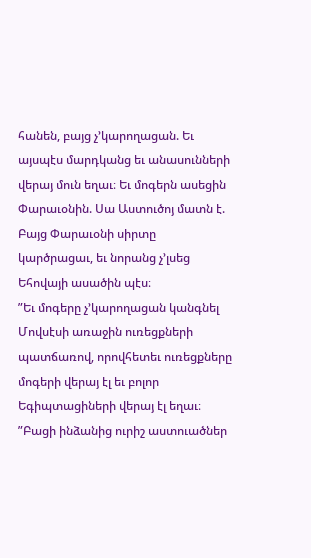հանեն, բայց չ’կարողացան. Եւ այսպէս մարդկանց եւ անասունների վերայ մուն եղաւ։ Եւ մոգերն ասեցին Փարաւօնին. Սա Աստուծոյ մատն է. Բայց Փարաւօնի սիրտը կարծրացաւ, եւ նորանց չ’լսեց Եհովայի ասածին պէս։
”Եւ մոգերը չ’կարողացան կանգնել Մովսէսի առաջին ուռեցքների պատճառով, որովհետեւ ուռեցքները մոգերի վերայ էլ եւ բոլոր Եգիպտացիների վերայ էլ եղաւ։
”Բացի ինձանից ուրիշ աստուածներ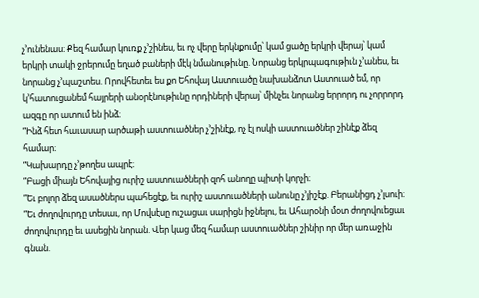չ’ունենաս։ Քեզ համար կուռք չ’շինես, եւ ոչ վերը երկնքումը՝ կամ ցածը երկրի վերայ՝ կամ երկրի տակի ջրերումը եղած բաների մէկ նմանութիւնը. Նորանց երկրպագութիւն չ’անես, եւ նորանց չ’պաշտես. Որովհետեւ ես քո Եհովայ Աստուածը նախանձոտ Աստուած եմ, որ կ’հատուցանեմ հայրերի անօրէնութիւնը որդիների վերայ՝ մինչեւ նորանց երրորդ ու չորրորդ ազգը որ ատում են ինձ։
”Ինձ հետ հաւասար արծաթի աստուածներ չ’շինէք, ոչ էլ ոսկի աստուածներ շինէք ձեզ համար։
”Կախարդը չ’թողես ապրէ։
”Բացի միայն Եհովայից ուրիշ աստուածների զոհ անողը պիտի կորչի։
”Եւ բոլոր ձեզ ասածներս պահեցէք, եւ ուրիշ աստուածների անունը չ’յիշէք. Բերանիցդ չ’լսուի։
”Եւ ժողովուրդը տեսաւ, որ Մովսէսը ուշացաւ սարիցն իջնելու, եւ Ահարօնի մօտ ժողովուեցաւ ժողովուրդը եւ ասեցին նորան. Վեր կաց մեզ համար աստուածներ շինիր որ մեր առաջին գնան.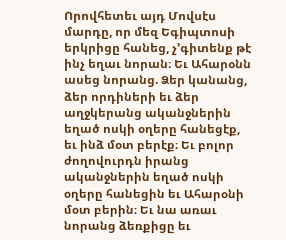Որովհետեւ այդ Մովսէս մարդը, որ մեզ Եգիպտոսի երկրիցը հանեց, չ’գիտենք թէ ինչ եղաւ նորան։ Եւ Ահարօնն ասեց նորանց. Ձեր կանանց, ձեր որդիների եւ ձեր աղջկերանց ականջներին եղած ոսկի օղերը հանեցէք, եւ ինձ մօտ բերէք։ Եւ բոլոր ժողովուրդն իրանց ականջներին եղած ոսկի օղերը հանեցին եւ Ահարօնի մօտ բերին։ Եւ նա առաւ նորանց ձեռքիցը եւ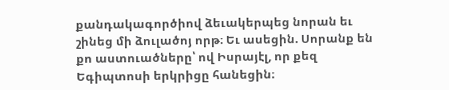քանդակագործիով ձեւակերպեց նորան եւ շինեց մի ձուլածոյ որթ։ Եւ ասեցին. Սորանք են քո աստուածները՝ ով Իսրայէլ, որ քեզ Եգիպտոսի երկրիցը հանեցին։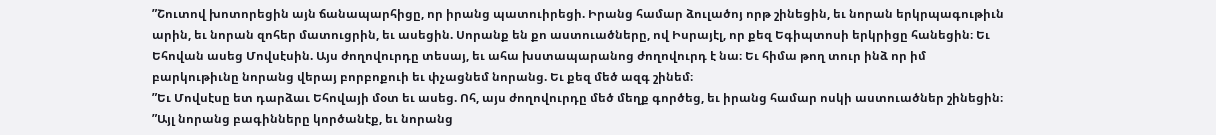”Շուտով խոտորեցին այն ճանապարհիցը, որ իրանց պատուիրեցի. Իրանց համար ձուլածոյ որթ շինեցին, եւ նորան երկրպագութիւն արին, եւ նորան զոհեր մատուցրին, եւ ասեցին. Սորանք են քո աստուածները, ով Իսրայէլ, որ քեզ Եգիպտոսի երկրիցը հանեցին։ Եւ Եհովան ասեց Մովսէսին. Այս ժողովուրդը տեսայ, եւ ահա խստապարանոց ժողովուրդ է նա։ Եւ հիմա թող տուր ինձ որ իմ բարկութիւնը նորանց վերայ բորբոքուի եւ փչացնեմ նորանց. Եւ քեզ մեծ ազգ շինեմ։
”Եւ Մովսէսը ետ դարձաւ Եհովայի մօտ եւ ասեց. Ոհ, այս ժողովուրդը մեծ մեղք գործեց, եւ իրանց համար ոսկի աստուածներ շինեցին։
”Այլ նորանց բագինները կործանէք, եւ նորանց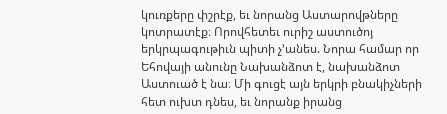կուռքերը փշրէք, եւ նորանց Աստարովթները կոտրատէք։ Որովհետեւ ուրիշ աստուծոյ երկրպագութիւն պիտի չ’անես. Նորա համար որ Եհովայի անունը Նախանձոտ է, նախանձոտ Աստուած է նա։ Մի գուցէ այն երկրի բնակիչների հետ ուխտ դնես, եւ նորանք իրանց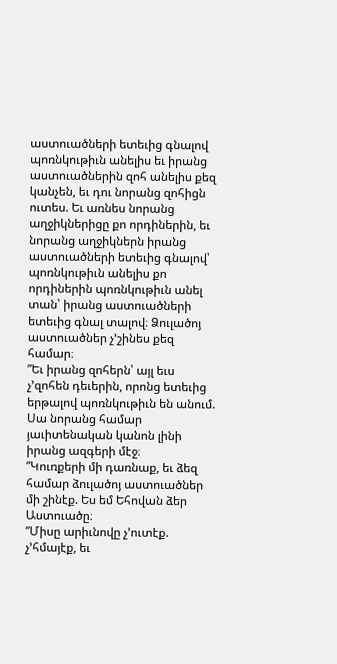աստուածների ետեւից գնալով պոռնկութիւն անելիս եւ իրանց աստուածներին զոհ անելիս քեզ կանչեն, եւ դու նորանց զոհիցն ուտես. Եւ առնես նորանց աղջիկներիցը քո որդիներին, եւ նորանց աղջիկներն իրանց աստուածների ետեւից գնալով՝ պոռնկութիւն անելիս քո որդիներին պոռնկութիւն անել տան՝ իրանց աստուածների ետեւից գնալ տալով։ Ձուլածոյ աստուածներ չ’շինես քեզ համար։
”Եւ իրանց զոհերն՝ այլ եւս չ’զոհեն դեւերին, որոնց ետեւից երթալով պոռնկութիւն են անում. Սա նորանց համար յաւիտենական կանոն լինի իրանց ազգերի մէջ։
”Կուռքերի մի դառնաք, եւ ձեզ համար ձուլածոյ աստուածներ մի շինէք. Ես եմ Եհովան ձեր Աստուածը։
”Միսը արիւնովը չ’ուտէք. չ’հմայէք, եւ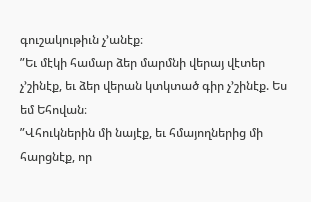գուշակութիւն չ’անէք։
”Եւ մէկի համար ձեր մարմնի վերայ վէտեր չ’շինէք, եւ ձեր վերան կտկտած գիր չ’շինէք. Ես եմ Եհովան։
”Վհուկներին մի նայէք, եւ հմայողներից մի հարցնէք, որ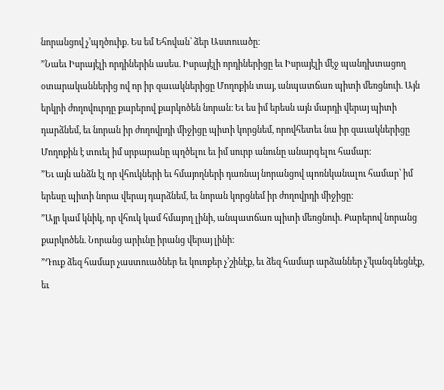նորանցով չ’պղծուիք. Ես եմ Եհովան՝ ձեր Աստուածը։
”Նաեւ Իսրայէլի որդիներին ասես. Իսրայէլի որդիներիցը եւ Իսրայէլի մէջ պանդխտացող օտարականներից ով որ իր զաւակներիցը Մողոքին տայ, անպատճառ պիտի մեռցնուի. Այն երկրի ժողովուրդը քարերով քարկոծեն նորան։ Եւ ես իմ երեսն այն մարդի վերայ պիտի դարձնեմ, եւ նորան իր ժողովրդի միջիցը պիտի կորցնեմ, որովհետեւ նա իր զաւակներիցը Մողոքին է տուել իմ սրբարանը պղծելու եւ իմ սուրբ անունը անարգելու համար։
”Եւ այն անձն էլ որ վհուկների եւ հմայողների դառնայ նորանցով պոռնկանալու համար՝ իմ երեսը պիտի նորա վերայ դարձնեմ, եւ նորան կորցնեմ իր ժողովրդի միջիցը։
”Այր կամ կնիկ, որ վհուկ կամ հմայող լինի, անպատճառ պիտի մեռցնուի. Քարերով նորանց քարկոծեն. Նորանց արիւնը իրանց վերայ լինի։
”Դուք ձեզ համար չաստուածներ եւ կուռքեր չ’շինէք, եւ ձեզ համար արձաններ չ’կանգնեցնէք, եւ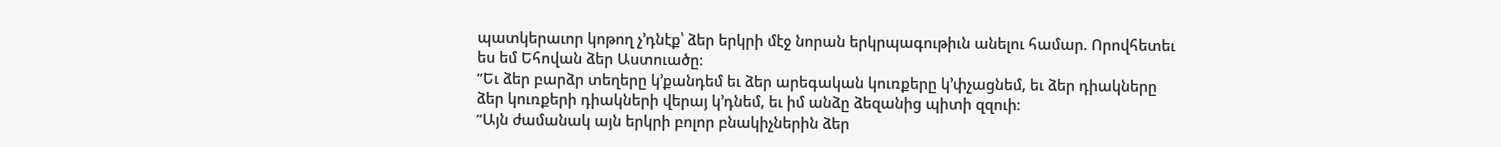պատկերաւոր կոթող չ’դնէք՝ ձեր երկրի մէջ նորան երկրպագութիւն անելու համար. Որովհետեւ ես եմ Եհովան ձեր Աստուածը։
”Եւ ձեր բարձր տեղերը կ’քանդեմ եւ ձեր արեգական կուռքերը կ’փչացնեմ, եւ ձեր դիակները ձեր կուռքերի դիակների վերայ կ’դնեմ, եւ իմ անձը ձեզանից պիտի զզուի։
”Այն ժամանակ այն երկրի բոլոր բնակիչներին ձեր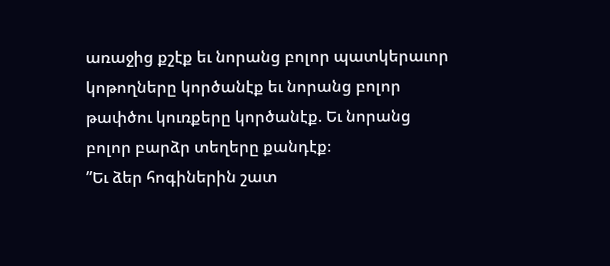առաջից քշէք եւ նորանց բոլոր պատկերաւոր կոթողները կործանէք եւ նորանց բոլոր թափծու կուռքերը կործանէք. Եւ նորանց բոլոր բարձր տեղերը քանդէք։
”Եւ ձեր հոգիներին շատ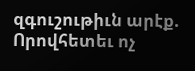զգուշութիւն արէք. Որովհետեւ ոչ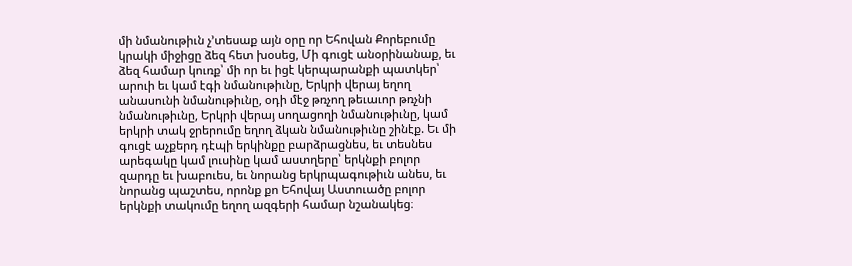մի նմանութիւն չ’տեսաք այն օրը որ Եհովան Քորեբումը կրակի միջիցը ձեզ հետ խօսեց, Մի գուցէ անօրինանաք, եւ ձեզ համար կուռք՝ մի որ եւ իցէ կերպարանքի պատկեր՝ արուի եւ կամ էգի նմանութիւնը, Երկրի վերայ եղող անասունի նմանութիւնը, օդի մէջ թռչող թեւաւոր թռչնի նմանութիւնը, Երկրի վերայ սողացողի նմանութիւնը, կամ երկրի տակ ջրերումը եղող ձկան նմանութիւնը շինէք. Եւ մի գուցէ աչքերդ դէպի երկինքը բարձրացնես, եւ տեսնես արեգակը կամ լուսինը կամ աստղերը՝ երկնքի բոլոր զարդը եւ խաբուես, եւ նորանց երկրպագութիւն անես, եւ նորանց պաշտես, որոնք քո Եհովայ Աստուածը բոլոր երկնքի տակումը եղող ազգերի համար նշանակեց։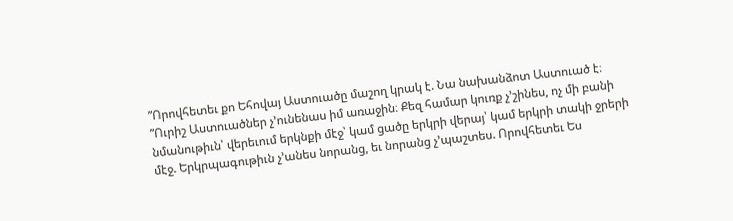”Որովհետեւ քո Եհովայ Աստուածը մաշող կրակ է. Նա նախանձոտ Աստուած է։
”Ուրիշ Աստուածներ չ’ունենաս իմ առաջին։ Քեզ համար կուռք չ’շինես, ոչ մի բանի նմանութիւն՝ վերեւում երկնքի մէջ՝ կամ ցածը երկրի վերայ՝ կամ երկրի տակի ջրերի մէջ. Երկրպագութիւն չ’անես նորանց, եւ նորանց չ’պաշտես. Որովհետեւ Ես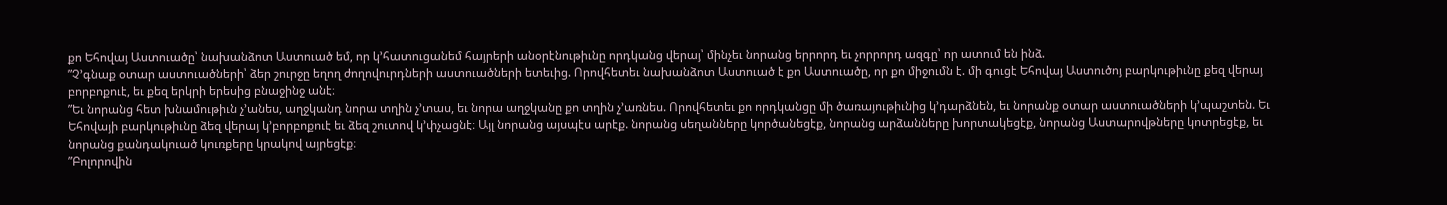քո Եհովայ Աստուածը՝ նախանձոտ Աստուած եմ, որ կ’հատուցանեմ հայրերի անօրէնութիւնը որդկանց վերայ՝ մինչեւ նորանց երրորդ եւ չորրորդ ազգը՝ որ ատում են ինձ.
”Չ’գնաք օտար աստուածների՝ ձեր շուրջը եղող ժողովուրդների աստուածների ետեւից. Որովհետեւ նախանձոտ Աստուած է քո Աստուածը, որ քո միջումն է. մի գուցէ Եհովայ Աստուծոյ բարկութիւնը քեզ վերայ բորբոքուէ, եւ քեզ երկրի երեսից բնաջինջ անէ։
”Եւ նորանց հետ խնամութիւն չ’անես, աղջկանդ նորա տղին չ’տաս, եւ նորա աղջկանը քո տղին չ’առնես. Որովհետեւ քո որդկանցը մի ծառայութիւնից կ’դարձնեն, եւ նորանք օտար աստուածների կ’պաշտեն. Եւ Եհովայի բարկութիւնը ձեզ վերայ կ’բորբոքուէ եւ ձեզ շուտով կ’փչացնէ։ Այլ նորանց այսպէս արէք. նորանց սեղանները կործանեցէք, նորանց արձանները խորտակեցէք, նորանց Աստարովթները կոտրեցէք, եւ նորանց քանդակուած կուռքերը կրակով այրեցէք։
”Բոլորովին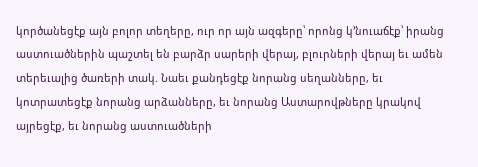կործանեցէք այն բոլոր տեղերը, ուր որ այն ազգերը՝ որոնց կ’նուաճէք՝ իրանց աստուածներին պաշտել են բարձր սարերի վերայ, բլուրների վերայ եւ ամեն տերեւալից ծառերի տակ. Նաեւ քանդեցէք նորանց սեղանները, եւ կոտրատեցէք նորանց արձանները, եւ նորանց Աստարովթները կրակով այրեցէք, եւ նորանց աստուածների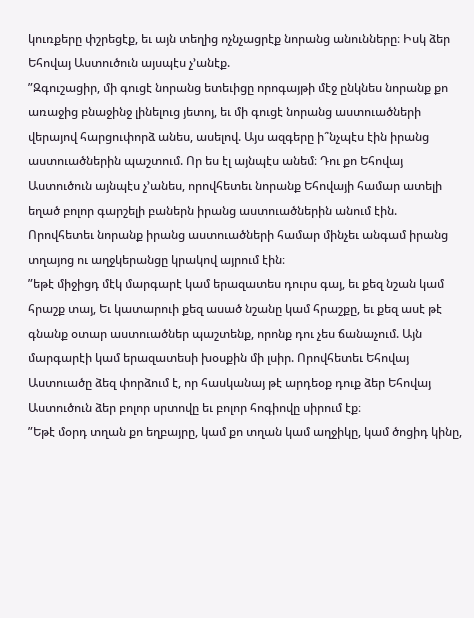կուռքերը փշրեցէք, եւ այն տեղից ոչնչացրէք նորանց անունները։ Իսկ ձեր Եհովայ Աստուծուն այսպէս չ’անէք.
”Զգուշացիր, մի գուցէ նորանց ետեւիցը որոգայթի մէջ ընկնես նորանք քո առաջից բնաջինջ լինելուց յետոյ, եւ մի գուցէ նորանց աստուածների վերայով հարցուփորձ անես, ասելով. Այս ազգերը ի՞նչպէս էին իրանց աստուածներին պաշտում. Որ ես էլ այնպէս անեմ։ Դու քո Եհովայ Աստուծուն այնպէս չ’անես, որովհետեւ նորանք Եհովայի համար ատելի եղած բոլոր գարշելի բաներն իրանց աստուածներին անում էին. Որովհետեւ նորանք իրանց աստուածների համար մինչեւ անգամ իրանց տղայոց ու աղջկերանցը կրակով այրում էին։
”եթէ միջիցդ մէկ մարգարէ կամ երազատես դուրս գայ, եւ քեզ նշան կամ հրաշք տայ, Եւ կատարուի քեզ ասած նշանը կամ հրաշքը, եւ քեզ ասէ թէ գնանք օտար աստուածներ պաշտենք, որոնք դու չես ճանաչում. Այն մարգարէի կամ երազատեսի խօսքին մի լսիր. Որովհետեւ Եհովայ Աստուածը ձեզ փորձում է, որ հասկանայ թէ արդեօք դուք ձեր Եհովայ Աստուծուն ձեր բոլոր սրտովը եւ բոլոր հոգիովը սիրում էք։
”Եթէ մօրդ տղան քո եղբայրը, կամ քո տղան կամ աղջիկը, կամ ծոցիդ կինը,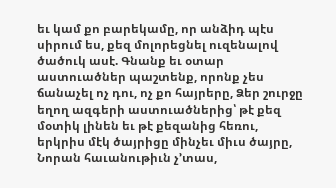եւ կամ քո բարեկամը, որ անձիդ պէս սիրում ես, քեզ մոլորեցնել ուզենալով ծածուկ ասէ. Գնանք եւ օտար աստուածներ պաշտենք, որոնք չես ճանաչել ոչ դու, ոչ քո հայրերը, Ձեր շուրջը եղող ազգերի աստուածներից՝ թէ քեզ մօտիկ լինեն եւ թէ քեզանից հեռու, երկրիս մէկ ծայրիցը մինչեւ միւս ծայրը, Նորան հաւանութիւն չ’տաս,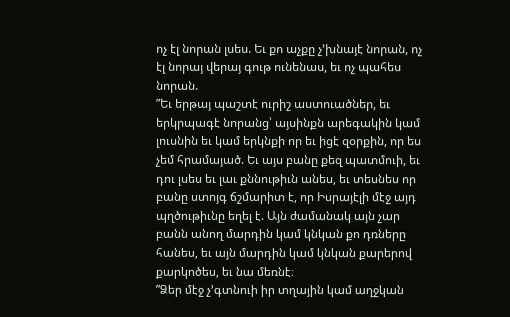ոչ էլ նորան լսես. Եւ քո աչքը չ’խնայէ նորան, ոչ էլ նորայ վերայ գութ ունենաս, եւ ոչ պահես նորան.
”Եւ երթայ պաշտէ ուրիշ աստուածներ, եւ երկրպագէ նորանց՝ այսինքն արեգակին կամ լուսնին եւ կամ երկնքի որ եւ իցէ զօրքին, որ ես չեմ հրամայած. Եւ այս բանը քեզ պատմուի, եւ դու լսես եւ լաւ քննութիւն անես, եւ տեսնես որ բանը ստոյգ ճշմարիտ է, որ Իսրայէլի մէջ այդ պղծութիւնը եղել է. Այն ժամանակ այն չար բանն անող մարդին կամ կնկան քո դռները հանես, եւ այն մարդին կամ կնկան քարերով քարկոծես, եւ նա մեռնէ։
”Ձեր մէջ չ’գտնուի իր տղային կամ աղջկան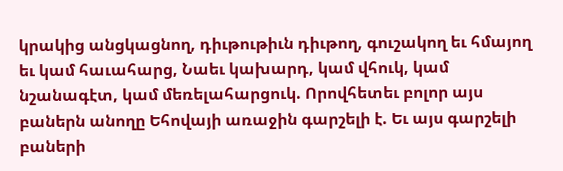կրակից անցկացնող, դիւթութիւն դիւթող, գուշակող եւ հմայող եւ կամ հաւահարց, Նաեւ կախարդ, կամ վհուկ, կամ նշանագէտ, կամ մեռելահարցուկ. Որովհետեւ բոլոր այս բաներն անողը Եհովայի առաջին գարշելի է. Եւ այս գարշելի բաների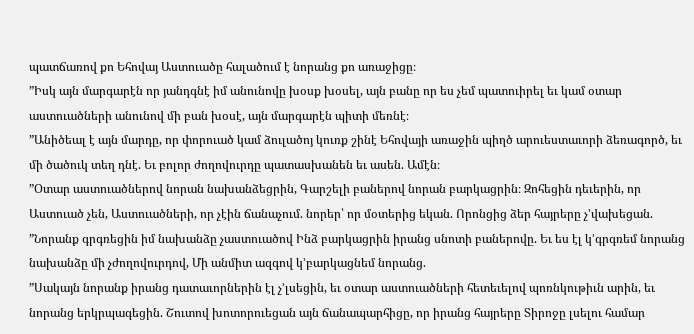պատճառով քո Եհովայ Աստուածը հալածում է նորանց քո առաջիցը։
”Իսկ այն մարգարէն որ յանդգնէ իմ անունովը խօսք խօսել, այն բանը որ ես չեմ պատուիրել եւ կամ օտար աստուածների անունով մի բան խօսէ, այն մարգարէն պիտի մեռնէ։
”Անիծեալ է այն մարդը, որ փորուած կամ ձուլածոյ կուռք շինէ Եհովայի առաջին պիղծ արուեստաւորի ձեռագործ, եւ մի ծածուկ տեղ դնէ. Եւ բոլոր ժողովուրդը պատասխանեն եւ ասեն. Ամէն։
”Օտար աստուածներով նորան նախանձեցրին, Գարշելի բաներով նորան բարկացրին։ Զոհեցին դեւերին, որ Աստուած չեն, Աստուածների, որ չէին ճանաչում. նորեր՝ որ մօտերից եկան. Որոնցից ձեր հայրերը չ’վախեցան.
”Նորանք գրգռեցին իմ նախանձը չաստուածով Ինձ բարկացրին իրանց սնոտի բաներովը. Եւ ես էլ կ’գրգռեմ նորանց նախանձը մի չժողովուրդով, Մի անմիտ ազգով կ’բարկացնեմ նորանց.
”Սակայն նորանք իրանց դատաւորներին էլ չ’լսեցին, եւ օտար աստուածների հետեւելով պոռնկութիւն արին, եւ նորանց երկրպագեցին. Շուտով խոտորուեցան այն ճանապարհիցը, որ իրանց հայրերը Տիրոջը լսելու համար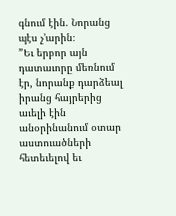գնում էին. Նորանց պէս չ’արին։
”Եւ երբոր այն դատաւորը մեռնում էր, նորանք դարձեալ իրանց հայրերից աւելի էին անօրինանում օտար աստուածների հետեւելով եւ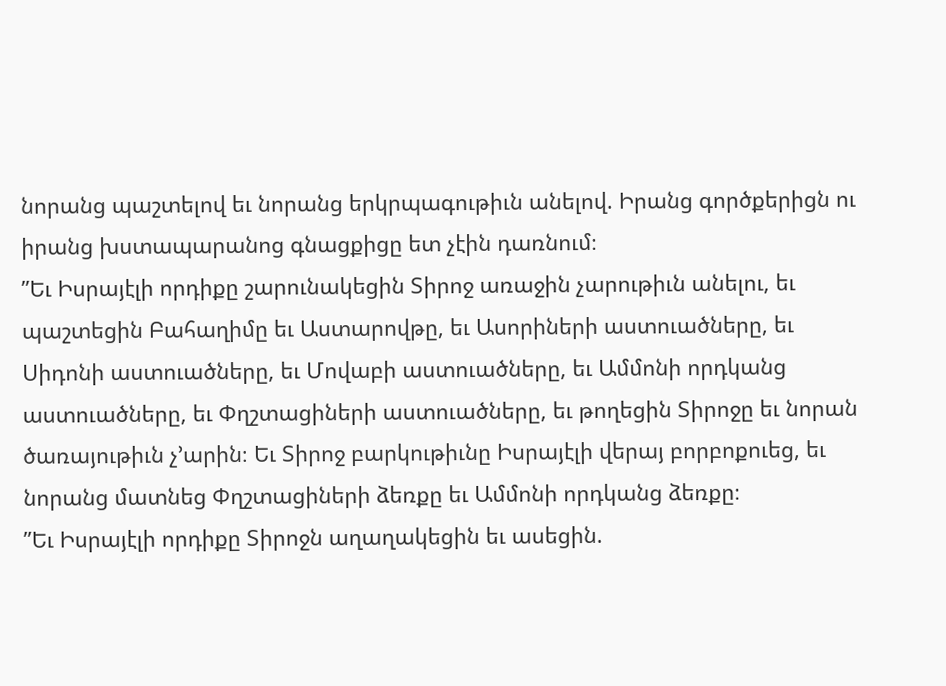նորանց պաշտելով եւ նորանց երկրպագութիւն անելով. Իրանց գործքերիցն ու իրանց խստապարանոց գնացքիցը ետ չէին դառնում։
”Եւ Իսրայէլի որդիքը շարունակեցին Տիրոջ առաջին չարութիւն անելու, եւ պաշտեցին Բահաղիմը եւ Աստարովթը, եւ Ասորիների աստուածները, եւ Սիդոնի աստուածները, եւ Մովաբի աստուածները, եւ Ամմոնի որդկանց աստուածները, եւ Փղշտացիների աստուածները, եւ թողեցին Տիրոջը եւ նորան ծառայութիւն չ’արին։ Եւ Տիրոջ բարկութիւնը Իսրայէլի վերայ բորբոքուեց, եւ նորանց մատնեց Փղշտացիների ձեռքը եւ Ամմոնի որդկանց ձեռքը։
”Եւ Իսրայէլի որդիքը Տիրոջն աղաղակեցին եւ ասեցին.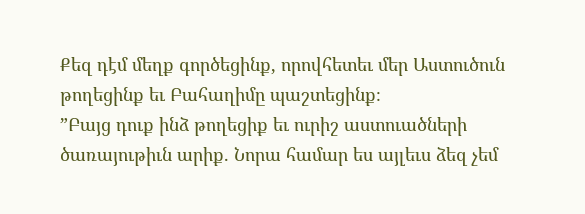Քեզ դէմ մեղք գործեցինք, որովհետեւ մեր Աստուծուն թողեցինք եւ Բահաղիմը պաշտեցինք։
”Բայց դուք ինձ թողեցիք եւ ուրիշ աստուածների ծառայութիւն արիք. Նորա համար ես այլեւս ձեզ չեմ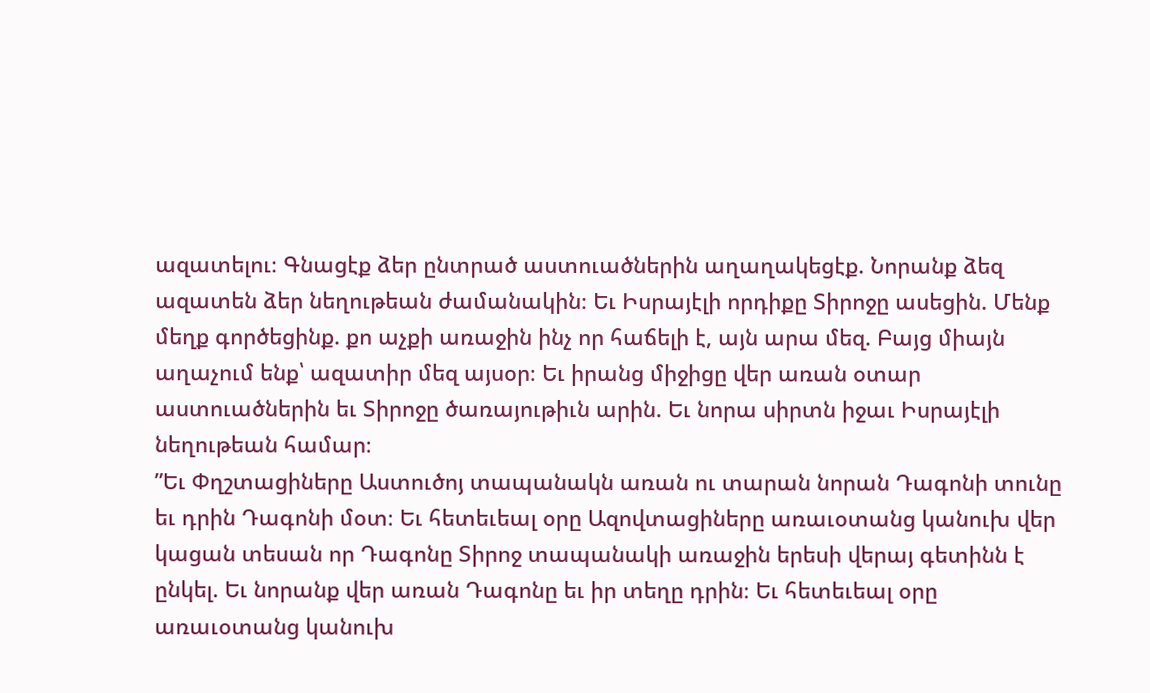ազատելու։ Գնացէք ձեր ընտրած աստուածներին աղաղակեցէք. Նորանք ձեզ ազատեն ձեր նեղութեան ժամանակին։ Եւ Իսրայէլի որդիքը Տիրոջը ասեցին. Մենք մեղք գործեցինք. քո աչքի առաջին ինչ որ հաճելի է, այն արա մեզ. Բայց միայն աղաչում ենք՝ ազատիր մեզ այսօր։ Եւ իրանց միջիցը վեր առան օտար աստուածներին եւ Տիրոջը ծառայութիւն արին. Եւ նորա սիրտն իջաւ Իսրայէլի նեղութեան համար։
”Եւ Փղշտացիները Աստուծոյ տապանակն առան ու տարան նորան Դագոնի տունը եւ դրին Դագոնի մօտ։ Եւ հետեւեալ օրը Ազովտացիները առաւօտանց կանուխ վեր կացան տեսան որ Դագոնը Տիրոջ տապանակի առաջին երեսի վերայ գետինն է ընկել. Եւ նորանք վեր առան Դագոնը եւ իր տեղը դրին։ Եւ հետեւեալ օրը առաւօտանց կանուխ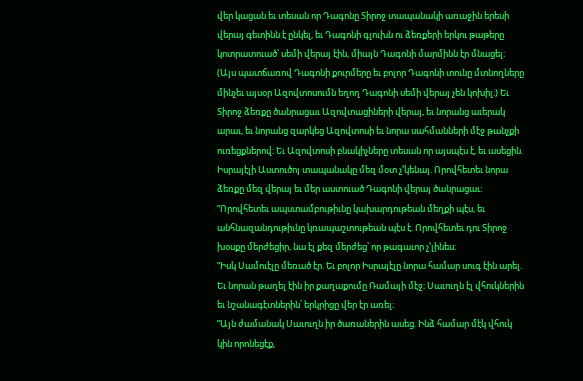վեր կացան եւ տեսան որ Դագոնը Տիրոջ տապանակի առաջին երեսի վերայ գետինն է ընկել, եւ Դագոնի գլուխն ու ձեռքերի երկու թաթերը կոտրատուած՝ սեմի վերայ էին, միայն Դագոնի մարմինն էր մնացել։ (Այս պատճառով Դագոնի քուրմերը եւ բոլոր Դագոնի տունը մտնողները մինչեւ այսօր Ազովտոսումն եղող Դագոնի սեմի վերայ չեն կոխիլ։) Եւ Տիրոջ ձեռքը ծանրացաւ Ազովտացիների վերայ, եւ նորանց աւերակ արաւ, եւ նորանց զարկեց Ազովտոսի եւ նորա սահմանների մէջ թանչքի ուռեցքներով։ Եւ Ազովտոսի բնակիչները տեսան որ այսպէս է, եւ ասեցին. Իսրայէլի Աստուծոյ տապանակը մեզ մօտ չ’կենայ. Որովհետեւ նորա ձեռքը մեզ վերայ եւ մեր աստուած Դագոնի վերայ ծանրացաւ։
”Որովհետեւ ապստամբութիւնը կախարդութեան մեղքի պէս, եւ անհնազանդութիւնը կռապաշտութեան պէս է. Որովհետեւ դու Տիրոջ խօսքը մերժեցիր, նա էլ քեզ մերժեց՝ որ թագաւոր չ’լինես։
”Իսկ Սամուէլը մեռած էր. Եւ բոլոր Իսրայէլը նորա համար սուգ էին արել. Եւ նորան թաղել էին իր քաղաքումը Ռամայի մէջ։ Սաւուղն էլ վհուկներին եւ նշանագէտներին՝ երկրիցը վեր էր առել։
”Այն ժամանակ Սաւուղն իր ծառաներին ասեց. Ինձ համար մէկ վհուկ կին որոնեցէք,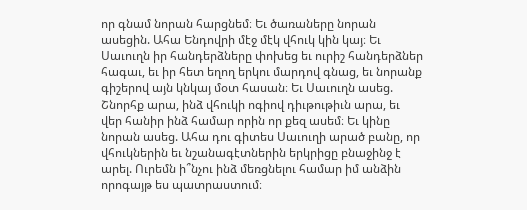որ գնամ նորան հարցնեմ։ Եւ ծառաները նորան ասեցին. Ահա Ենդովրի մէջ մէկ վհուկ կին կայ։ Եւ Սաւուղն իր հանդերձները փոխեց եւ ուրիշ հանդերձներ հագաւ, եւ իր հետ եղող երկու մարդով գնաց, եւ նորանք գիշերով այն կնկայ մօտ հասան։ Եւ Սաւուղն ասեց. Շնորհք արա, ինձ վհուկի ոգիով դիւթութիւն արա, եւ վեր հանիր ինձ համար որին որ քեզ ասեմ։ Եւ կինը նորան ասեց. Ահա դու գիտես Սաւուղի արած բանը, որ վհուկներին եւ նշանագէտներին երկրիցը բնաջինջ է արել. Ուրեմն ի՞նչու ինձ մեռցնելու համար իմ անձին որոգայթ ես պատրաստում։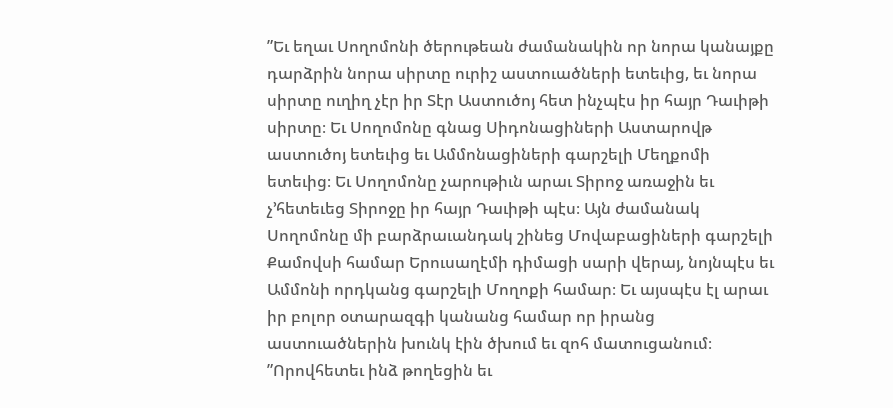”Եւ եղաւ Սողոմոնի ծերութեան ժամանակին որ նորա կանայքը դարձրին նորա սիրտը ուրիշ աստուածների ետեւից, եւ նորա սիրտը ուղիղ չէր իր Տէր Աստուծոյ հետ ինչպէս իր հայր Դաւիթի սիրտը։ Եւ Սողոմոնը գնաց Սիդոնացիների Աստարովթ աստուծոյ ետեւից եւ Ամմոնացիների գարշելի Մեղքոմի ետեւից։ Եւ Սողոմոնը չարութիւն արաւ Տիրոջ առաջին եւ չ’հետեւեց Տիրոջը իր հայր Դաւիթի պէս։ Այն ժամանակ Սողոմոնը մի բարձրաւանդակ շինեց Մովաբացիների գարշելի Քամովսի համար Երուսաղէմի դիմացի սարի վերայ, նոյնպէս եւ Ամմոնի որդկանց գարշելի Մողոքի համար։ Եւ այսպէս էլ արաւ իր բոլոր օտարազգի կանանց համար որ իրանց աստուածներին խունկ էին ծխում եւ զոհ մատուցանում։
”Որովհետեւ ինձ թողեցին եւ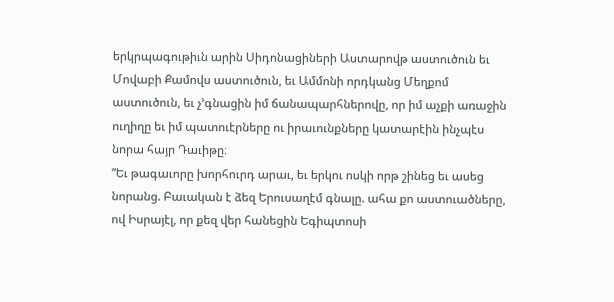երկրպագութիւն արին Սիդոնացիների Աստարովթ աստուծուն եւ Մովաբի Քամովս աստուծուն, եւ Ամմոնի որդկանց Մեղքոմ աստուծուն, եւ չ’գնացին իմ ճանապարհներովը, որ իմ աչքի առաջին ուղիղը եւ իմ պատուէրները ու իրաւունքները կատարէին ինչպէս նորա հայր Դաւիթը։
”Եւ թագաւորը խորհուրդ արաւ, եւ երկու ոսկի որթ շինեց եւ ասեց նորանց. Բաւական է ձեզ Երուսաղէմ գնալը. ահա քո աստուածները, ով Իսրայէլ, որ քեզ վեր հանեցին Եգիպտոսի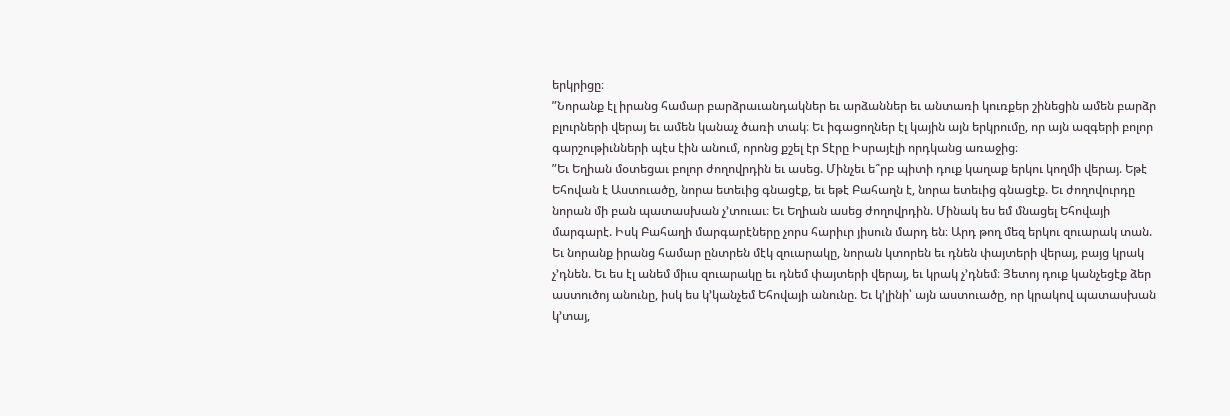երկրիցը։
”Նորանք էլ իրանց համար բարձրաւանդակներ եւ արձաններ եւ անտառի կուռքեր շինեցին ամեն բարձր բլուրների վերայ եւ ամեն կանաչ ծառի տակ։ Եւ իգացողներ էլ կային այն երկրումը, որ այն ազգերի բոլոր գարշութիւնների պէս էին անում, որոնց քշել էր Տէրը Իսրայէլի որդկանց առաջից։
”Եւ Եղիան մօտեցաւ բոլոր ժողովրդին եւ ասեց. Մինչեւ ե՞րբ պիտի դուք կաղաք երկու կողմի վերայ. Եթէ Եհովան է Աստուածը, նորա ետեւից գնացէք, եւ եթէ Բահաղն է, նորա ետեւից գնացէք. Եւ ժողովուրդը նորան մի բան պատասխան չ’տուաւ։ Եւ Եղիան ասեց ժողովրդին. Մինակ ես եմ մնացել Եհովայի մարգարէ. Իսկ Բահաղի մարգարէները չորս հարիւր յիսուն մարդ են։ Արդ թող մեզ երկու զուարակ տան. Եւ նորանք իրանց համար ընտրեն մէկ զուարակը, նորան կտորեն եւ դնեն փայտերի վերայ, բայց կրակ չ’դնեն. Եւ ես էլ անեմ միւս զուարակը եւ դնեմ փայտերի վերայ, եւ կրակ չ’դնեմ։ Յետոյ դուք կանչեցէք ձեր աստուծոյ անունը, իսկ ես կ’կանչեմ Եհովայի անունը. Եւ կ’լինի՝ այն աստուածը, որ կրակով պատասխան կ’տայ,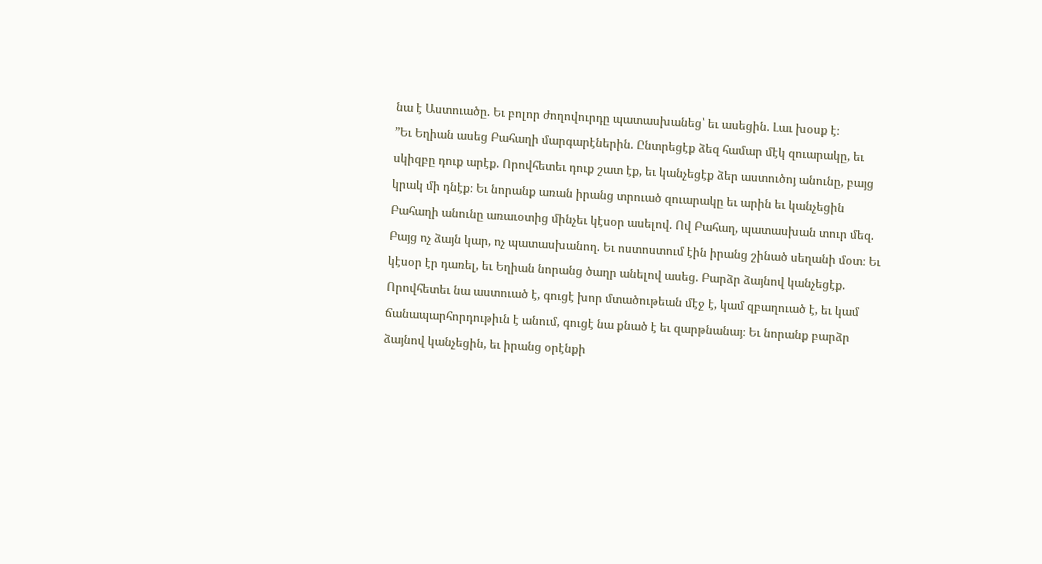նա է Աստուածը. Եւ բոլոր ժողովուրդը պատասխանեց՝ եւ ասեցին. Լաւ խօսք է։
”Եւ Եղիան ասեց Բահաղի մարգարէներին. Ընտրեցէք ձեզ համար մէկ զուարակը, եւ սկիզբը դուք արէք. Որովհետեւ դուք շատ էք, եւ կանչեցէք ձեր աստուծոյ անունը, բայց կրակ մի դնէք։ Եւ նորանք առան իրանց տրուած զուարակը եւ արին եւ կանչեցին Բահաղի անունը առաւօտից մինչեւ կէսօր ասելով. Ով Բահաղ, պատասխան տուր մեզ. Բայց ոչ ձայն կար, ոչ պատասխանող. Եւ ոստոստում էին իրանց շինած սեղանի մօտ։ Եւ կէսօր էր դառել, եւ Եղիան նորանց ծաղր անելով ասեց. Բարձր ձայնով կանչեցէք. Որովհետեւ նա աստուած է, գուցէ խոր մտածութեան մէջ է, կամ զբաղուած է, եւ կամ ճանապարհորդութիւն է անում, գուցէ նա քնած է եւ զարթնանայ։ Եւ նորանք բարձր ձայնով կանչեցին, եւ իրանց օրէնքի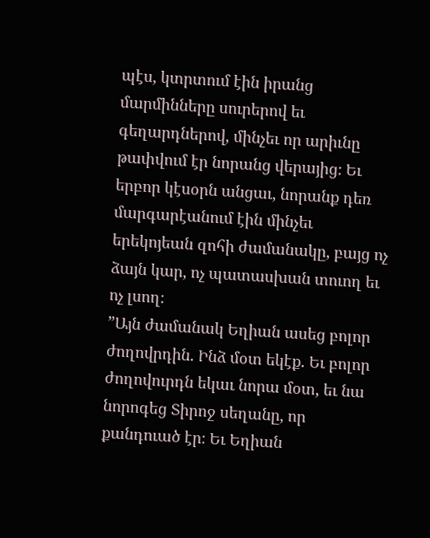պէս, կտրտում էին իրանց մարմինները սուրերով եւ գեղարդներով, մինչեւ որ արիւնը թափվում էր նորանց վերայից։ Եւ երբոր կէսօրն անցաւ, նորանք դեռ մարգարէանում էին մինչեւ երեկոյեան զոհի ժամանակը, բայց ոչ ձայն կար, ոչ պատասխան տուող եւ ոչ լսող։
”Այն ժամանակ Եղիան ասեց բոլոր ժողովրդին. Ինձ մօտ եկէք. Եւ բոլոր ժողովուրդն եկաւ նորա մօտ, եւ նա նորոգեց Տիրոջ սեղանը, որ քանդուած էր։ Եւ Եղիան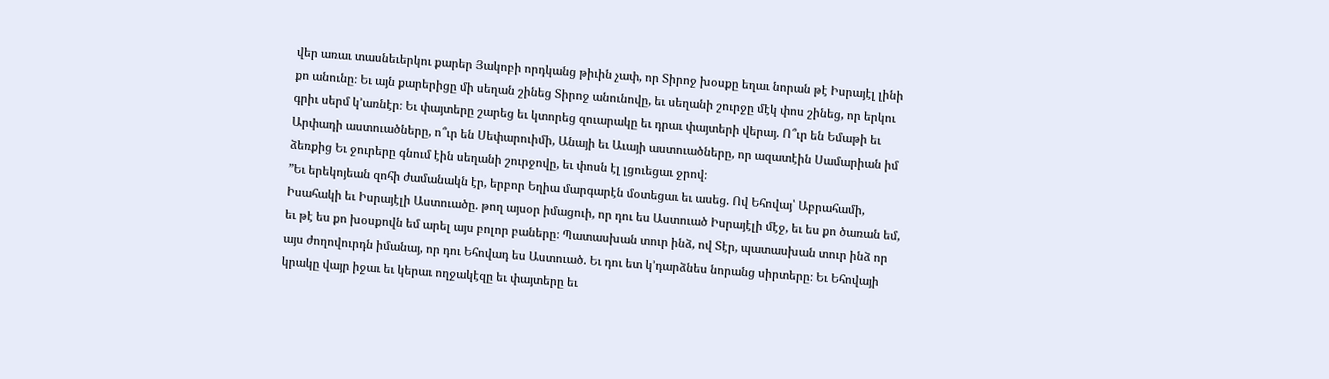վեր առաւ տասնեւերկու քարեր Յակոբի որդկանց թիւին չափ, որ Տիրոջ խօսքը եղաւ նորան թէ Իսրայէլ լինի քո անունը։ Եւ այն քարերիցը մի սեղան շինեց Տիրոջ անունովը, եւ սեղանի շուրջը մէկ փոս շինեց, որ երկու գրիւ սերմ կ’առնէր։ Եւ փայտերը շարեց եւ կտորեց զուարակը եւ դրաւ փայտերի վերայ. Ո՞ւր են Եմաթի եւ Արփադի աստուածները, ո՞ւր են Սեփարուիմի, Անայի եւ Աւայի աստուածները, որ ազատէին Սամարիան իմ ձեռքից Եւ ջուրերը գնում էին սեղանի շուրջովը, եւ փոսն էլ լցուեցաւ ջրով։
”Եւ երեկոյեան զոհի ժամանակն էր, երբոր Եղիա մարգարէն մօտեցաւ եւ ասեց. Ով Եհովայ՝ Աբրահամի, Իսահակի եւ Իսրայէլի Աստուածը. թող այսօր իմացուի, որ դու ես Աստուած Իսրայէլի մէջ, եւ ես քո ծառան եմ, եւ թէ ես քո խօսքովն եմ արել այս բոլոր բաները։ Պատասխան տուր ինձ, ով Տէր, պատասխան տուր ինձ որ այս ժողովուրդն իմանայ, որ դու Եհովադ ես Աստուած. Եւ դու ետ կ’դարձնես նորանց սիրտերը։ Եւ Եհովայի կրակը վայր իջաւ եւ կերաւ ողջակէզը եւ փայտերը եւ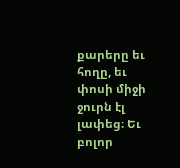քարերը եւ հողը, եւ փոսի միջի ջուրն էլ լափեց։ Եւ բոլոր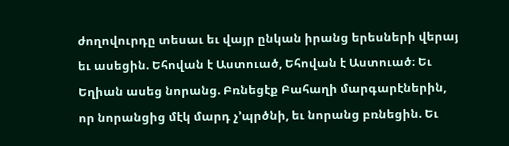ժողովուրդը տեսաւ եւ վայր ընկան իրանց երեսների վերայ եւ ասեցին. Եհովան է Աստուած, Եհովան է Աստուած։ Եւ Եղիան ասեց նորանց. Բռնեցէք Բահաղի մարգարէներին, որ նորանցից մէկ մարդ չ’պրծնի, եւ նորանց բռնեցին. Եւ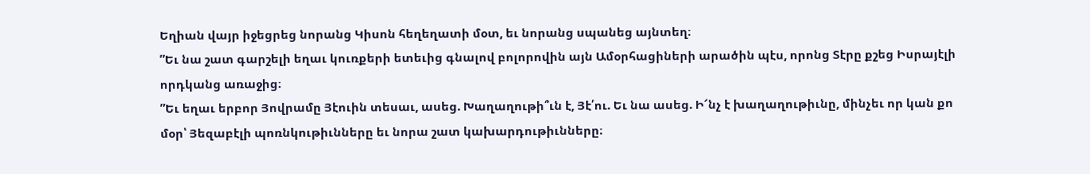Եղիան վայր իջեցրեց նորանց Կիսոն հեղեղատի մօտ, եւ նորանց սպանեց այնտեղ։
”Եւ նա շատ գարշելի եղաւ կուռքերի ետեւից գնալով բոլորովին այն Ամօրհացիների արածին պէս, որոնց Տէրը քշեց Իսրայէլի որդկանց առաջից։
”Եւ եղաւ երբոր Յովրամը Յէուին տեսաւ, ասեց. Խաղաղութի՞ւն է, Յէ՛ու. Եւ նա ասեց. Ի՜նչ է խաղաղութիւնը, մինչեւ որ կան քո մօր՝ Յեզաբէլի պոռնկութիւնները եւ նորա շատ կախարդութիւնները։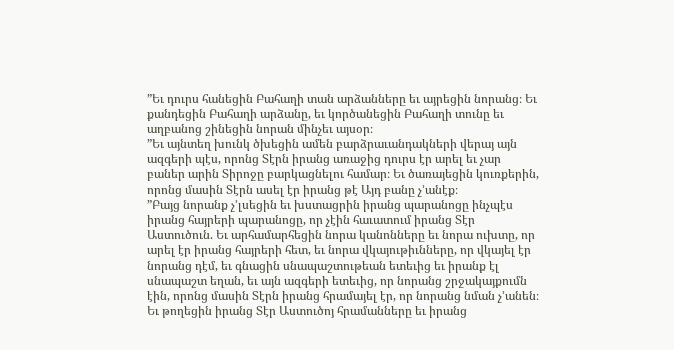”Եւ դուրս հանեցին Բահաղի տան արձանները եւ այրեցին նորանց։ Եւ քանդեցին Բահաղի արձանը, եւ կործանեցին Բահաղի տունը եւ աղբանոց շինեցին նորան մինչեւ այսօր։
”Եւ այնտեղ խունկ ծխեցին ամեն բարձրաւանդակների վերայ այն ազգերի պէս, որոնց Տէրն իրանց առաջից դուրս էր արել եւ չար բաներ արին Տիրոջը բարկացնելու համար։ Եւ ծառայեցին կուռքերին, որոնց մասին Տէրն ասել էր իրանց թէ Այդ բանը չ’անէք։
”Բայց նորանք չ’լսեցին եւ խստացրին իրանց պարանոցը ինչպէս իրանց հայրերի պարանոցը, որ չէին հաւատում իրանց Տէր Աստուծուն. Եւ արհամարհեցին նորա կանոնները եւ նորա ուխտը, որ արել էր իրանց հայրերի հետ, եւ նորա վկայութիւնները, որ վկայել էր նորանց դէմ, եւ գնացին սնապաշտութեան ետեւից եւ իրանք էլ սնապաշտ եղան, եւ այն ազգերի ետեւից, որ նորանց շրջակայքումն էին, որոնց մասին Տէրն իրանց հրամայել էր, որ նորանց նման չ’անեն։ Եւ թողեցին իրանց Տէր Աստուծոյ հրամանները եւ իրանց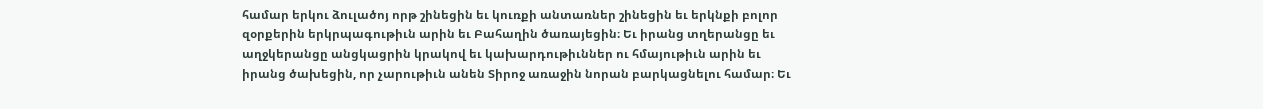համար երկու ձուլածոյ որթ շինեցին եւ կուռքի անտառներ շինեցին եւ երկնքի բոլոր զօրքերին երկրպագութիւն արին եւ Բահաղին ծառայեցին։ Եւ իրանց տղերանցը եւ աղջկերանցը անցկացրին կրակով եւ կախարդութիւններ ու հմայութիւն արին եւ իրանց ծախեցին, որ չարութիւն անեն Տիրոջ առաջին նորան բարկացնելու համար։ Եւ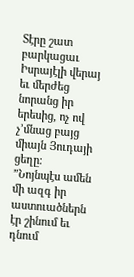Տէրը շատ բարկացաւ Իսրայէլի վերայ եւ մերժեց նորանց իր երեսից, ոչ ով չ’մնաց բայց միայն Յուդայի ցեղը։
”Նոյնպէս ամեն մի ազգ իր աստուածներն էր շինում եւ դնում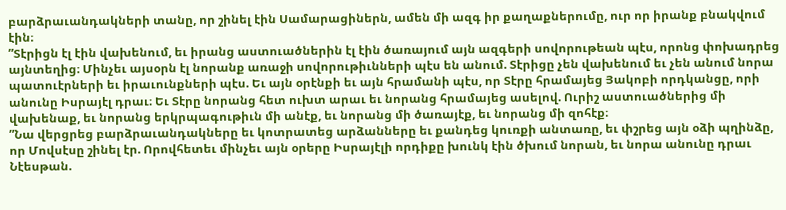բարձրաւանդակների տանը, որ շինել էին Սամարացիներն, ամեն մի ազգ իր քաղաքներումը, ուր որ իրանք բնակվում էին։
”Տէրիցն էլ էին վախենում, եւ իրանց աստուածներին էլ էին ծառայում այն ազգերի սովորութեան պէս, որոնց փոխադրեց այնտեղից։ Մինչեւ այսօրն էլ նորանք առաջի սովորութիւնների պէս են անում. Տէրիցը չեն վախենում եւ չեն անում նորա պատուէրների եւ իրաւունքների պէս. Եւ այն օրէնքի եւ այն հրամանի պէս, որ Տէրը հրամայեց Յակոբի որդկանցը, որի անունը Իսրայէլ դրաւ։ Եւ Տէրը նորանց հետ ուխտ արաւ եւ նորանց հրամայեց ասելով. Ուրիշ աստուածներից մի վախենաք, եւ նորանց երկրպագութիւն մի անէք, եւ նորանց մի ծառայէք, եւ նորանց մի զոհէք։
”Նա վերցրեց բարձրաւանդակները եւ կոտրատեց արձանները եւ քանդեց կուռքի անտառը, եւ փշրեց այն օձի պղինձը, որ Մովսէսը շինել էր. Որովհետեւ մինչեւ այն օրերը Իսրայէլի որդիքը խունկ էին ծխում նորան, եւ նորա անունը դրաւ Նէեսթան.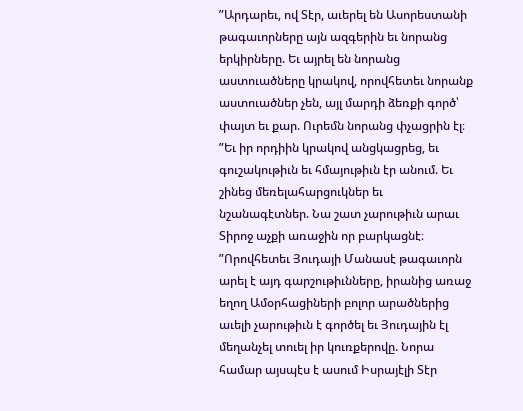”Արդարեւ, ով Տէր, աւերել են Ասորեստանի թագաւորները այն ազգերին եւ նորանց երկիրները. Եւ այրել են նորանց աստուածները կրակով, որովհետեւ նորանք աստուածներ չեն, այլ մարդի ձեռքի գործ՝ փայտ եւ քար. Ուրեմն նորանց փչացրին էլ։
”Եւ իր որդիին կրակով անցկացրեց, եւ գուշակութիւն եւ հմայութիւն էր անում. Եւ շինեց մեռելահարցուկներ եւ նշանագէտներ. Նա շատ չարութիւն արաւ Տիրոջ աչքի առաջին որ բարկացնէ։
”Որովհետեւ Յուդայի Մանասէ թագաւորն արել է այդ գարշութիւնները, իրանից առաջ եղող Ամօրհացիների բոլոր արածներից աւելի չարութիւն է գործել եւ Յուդային էլ մեղանչել տուել իր կուռքերովը. Նորա համար այսպէս է ասում Իսրայէլի Տէր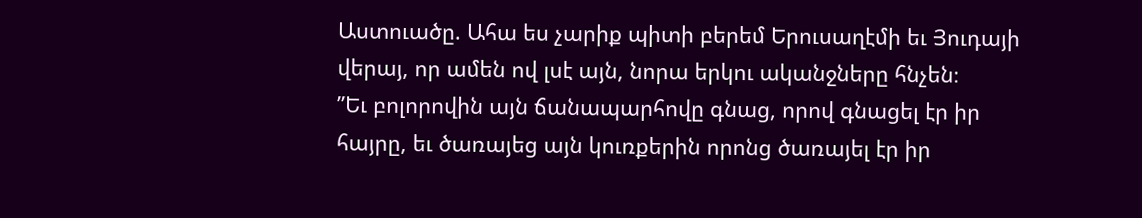Աստուածը. Ահա ես չարիք պիտի բերեմ Երուսաղէմի եւ Յուդայի վերայ, որ ամեն ով լսէ այն, նորա երկու ականջները հնչեն։
”Եւ բոլորովին այն ճանապարհովը գնաց, որով գնացել էր իր հայրը, եւ ծառայեց այն կուռքերին որոնց ծառայել էր իր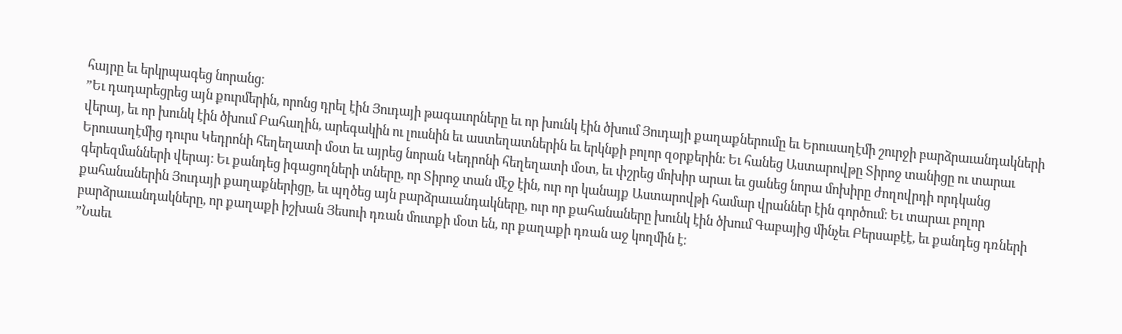հայրը եւ երկրպագեց նորանց։
”Եւ դադարեցրեց այն քուրմերին, որոնց դրել էին Յուդայի թագաւորները եւ որ խունկ էին ծխում Յուդայի քաղաքներումը եւ Երուսաղէմի շուրջի բարձրաւանդակների վերայ, եւ որ խունկ էին ծխում Բահաղին, արեգակին ու լուսնին եւ աստեղատներին եւ երկնքի բոլոր զօրքերին։ Եւ հանեց Աստարովթը Տիրոջ տանիցը ու տարաւ Երուսաղէմից դուրս Կեդրոնի հեղեղատի մօտ եւ այրեց նորան Կեդրոնի հեղեղատի մօտ, եւ փշրեց մոխիր արաւ եւ ցանեց նորա մոխիրը ժողովրդի որդկանց գերեզմանների վերայ։ Եւ քանդեց իգացողների տները, որ Տիրոջ տան մէջ էին, ուր որ կանայք Աստարովթի համար վրաններ էին գործում։ Եւ տարաւ բոլոր քահանաներին Յուդայի քաղաքներիցը, եւ պղծեց այն բարձրաւանդակները, ուր որ քահանաները խունկ էին ծխում Գաբայից մինչեւ Բերսաբէէ, եւ քանդեց դռների բարձրաւանդակները, որ քաղաքի իշխան Յեսուի դռան մուտքի մօտ են, որ քաղաքի դռան աջ կողմին է։
”Նաեւ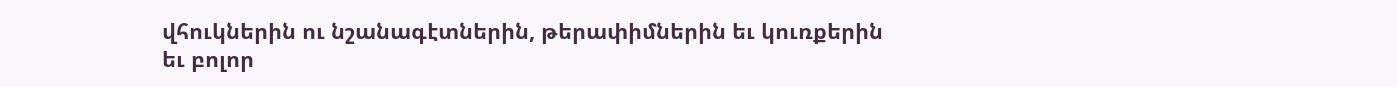վհուկներին ու նշանագէտներին, թերափիմներին եւ կուռքերին եւ բոլոր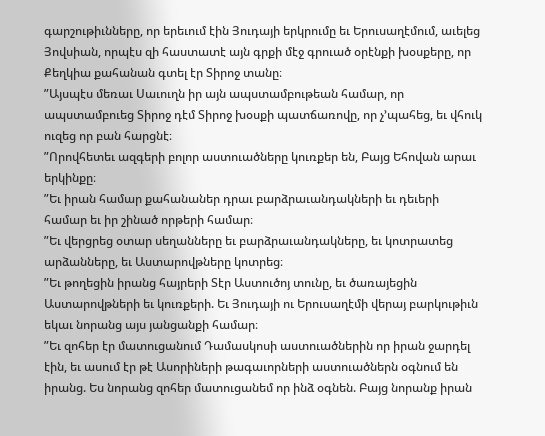գարշութիւնները, որ երեւում էին Յուդայի երկրումը եւ Երուսաղէմում, աւելեց Յովսիան, որպէս զի հաստատէ այն գրքի մէջ գրուած օրէնքի խօսքերը, որ Քեղկիա քահանան գտել էր Տիրոջ տանը։
”Այսպէս մեռաւ Սաւուղն իր այն ապստամբութեան համար, որ ապստամբուեց Տիրոջ դէմ Տիրոջ խօսքի պատճառովը, որ չ’պահեց, եւ վհուկ ուզեց որ բան հարցնէ։
”Որովհետեւ ազգերի բոլոր աստուածները կուռքեր են, Բայց Եհովան արաւ երկինքը։
”Եւ իրան համար քահանաներ դրաւ բարձրաւանդակների եւ դեւերի համար եւ իր շինած որթերի համար։
”Եւ վերցրեց օտար սեղանները եւ բարձրաւանդակները, եւ կոտրատեց արձանները, եւ Աստարովթները կոտրեց։
”Եւ թողեցին իրանց հայրերի Տէր Աստուծոյ տունը, եւ ծառայեցին Աստարովթների եւ կուռքերի. Եւ Յուդայի ու Երուսաղէմի վերայ բարկութիւն եկաւ նորանց այս յանցանքի համար։
”Եւ զոհեր էր մատուցանում Դամասկոսի աստուածներին որ իրան ջարդել էին, եւ ասում էր թէ Ասորիների թագաւորների աստուածներն օգնում են իրանց. Ես նորանց զոհեր մատուցանեմ որ ինձ օգնեն. Բայց նորանք իրան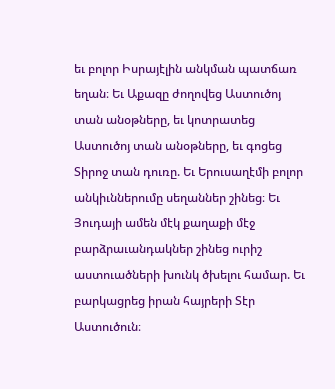եւ բոլոր Իսրայէլին անկման պատճառ եղան։ Եւ Աքազը ժողովեց Աստուծոյ տան անօթները, եւ կոտրատեց Աստուծոյ տան անօթները, եւ գոցեց Տիրոջ տան դուռը. Եւ Երուսաղէմի բոլոր անկիւններումը սեղաններ շինեց։ Եւ Յուդայի ամեն մէկ քաղաքի մէջ բարձրաւանդակներ շինեց ուրիշ աստուածների խունկ ծխելու համար. Եւ բարկացրեց իրան հայրերի Տէր Աստուծուն։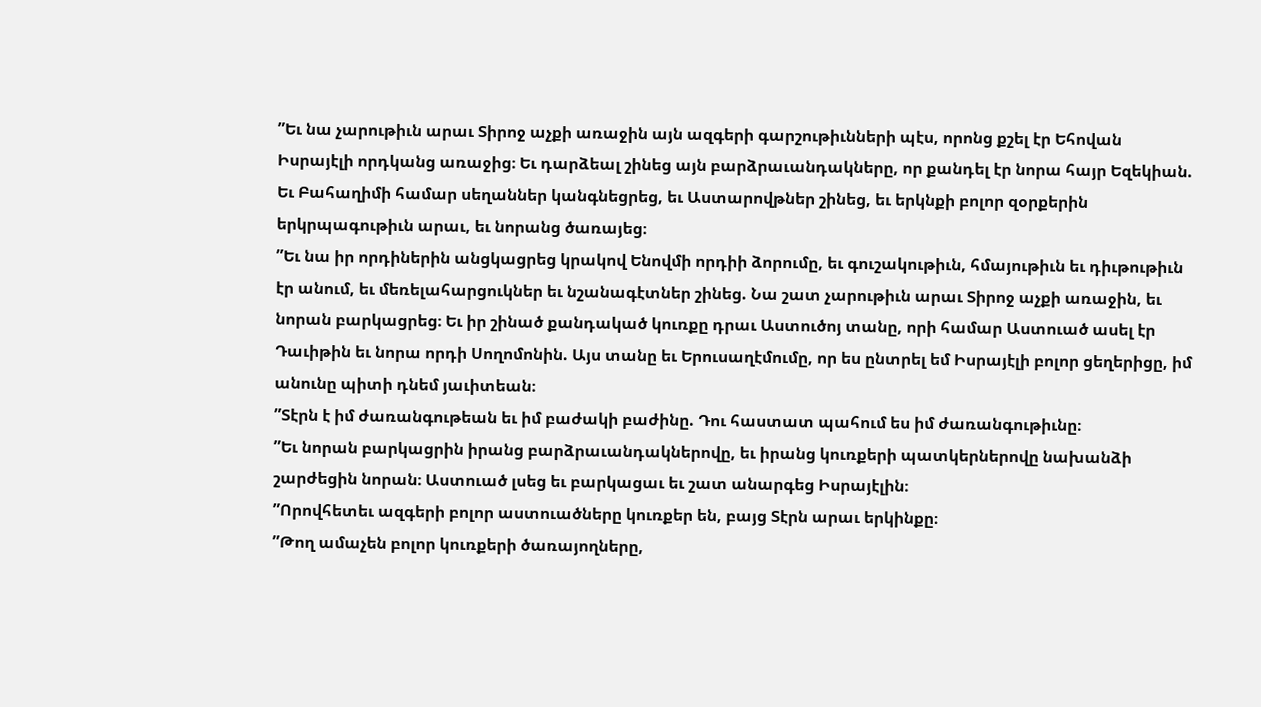”Եւ նա չարութիւն արաւ Տիրոջ աչքի առաջին այն ազգերի գարշութիւնների պէս, որոնց քշել էր Եհովան Իսրայէլի որդկանց առաջից։ Եւ դարձեալ շինեց այն բարձրաւանդակները, որ քանդել էր նորա հայր Եզեկիան. Եւ Բահաղիմի համար սեղաններ կանգնեցրեց, եւ Աստարովթներ շինեց, եւ երկնքի բոլոր զօրքերին երկրպագութիւն արաւ, եւ նորանց ծառայեց։
”Եւ նա իր որդիներին անցկացրեց կրակով Ենովմի որդիի ձորումը, եւ գուշակութիւն, հմայութիւն եւ դիւթութիւն էր անում, եւ մեռելահարցուկներ եւ նշանագէտներ շինեց. Նա շատ չարութիւն արաւ Տիրոջ աչքի առաջին, եւ նորան բարկացրեց։ Եւ իր շինած քանդակած կուռքը դրաւ Աստուծոյ տանը, որի համար Աստուած ասել էր Դաւիթին եւ նորա որդի Սողոմոնին. Այս տանը եւ Երուսաղէմումը, որ ես ընտրել եմ Իսրայէլի բոլոր ցեղերիցը, իմ անունը պիտի դնեմ յաւիտեան։
”Տէրն է իմ ժառանգութեան եւ իմ բաժակի բաժինը. Դու հաստատ պահում ես իմ ժառանգութիւնը։
”Եւ նորան բարկացրին իրանց բարձրաւանդակներովը, եւ իրանց կուռքերի պատկերներովը նախանձի շարժեցին նորան։ Աստուած լսեց եւ բարկացաւ եւ շատ անարգեց Իսրայէլին։
”Որովհետեւ ազգերի բոլոր աստուածները կուռքեր են, բայց Տէրն արաւ երկինքը։
”Թող ամաչեն բոլոր կուռքերի ծառայողները,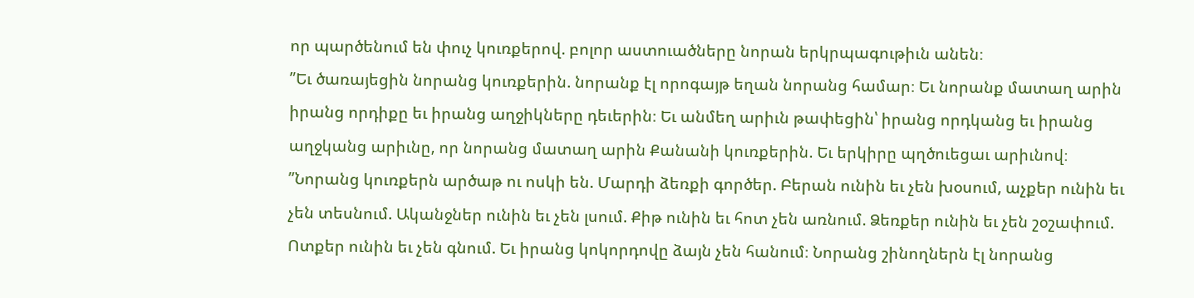որ պարծենում են փուչ կուռքերով. բոլոր աստուածները նորան երկրպագութիւն անեն։
”Եւ ծառայեցին նորանց կուռքերին. նորանք էլ որոգայթ եղան նորանց համար։ Եւ նորանք մատաղ արին իրանց որդիքը եւ իրանց աղջիկները դեւերին։ Եւ անմեղ արիւն թափեցին՝ իրանց որդկանց եւ իրանց աղջկանց արիւնը, որ նորանց մատաղ արին Քանանի կուռքերին. Եւ երկիրը պղծուեցաւ արիւնով։
”Նորանց կուռքերն արծաթ ու ոսկի են. Մարդի ձեռքի գործեր. Բերան ունին եւ չեն խօսում, աչքեր ունին եւ չեն տեսնում. Ականջներ ունին եւ չեն լսում. Քիթ ունին եւ հոտ չեն առնում. Ձեռքեր ունին եւ չեն շօշափում. Ոտքեր ունին եւ չեն գնում. Եւ իրանց կոկորդովը ձայն չեն հանում։ Նորանց շինողներն էլ նորանց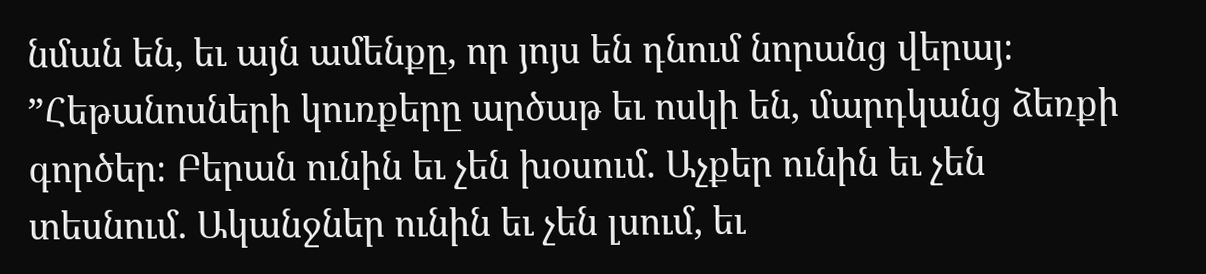նման են, եւ այն ամենքը, որ յոյս են դնում նորանց վերայ։
”Հեթանոսների կուռքերը արծաթ եւ ոսկի են, մարդկանց ձեռքի գործեր։ Բերան ունին եւ չեն խօսում. Աչքեր ունին եւ չեն տեսնում. Ականջներ ունին եւ չեն լսում, եւ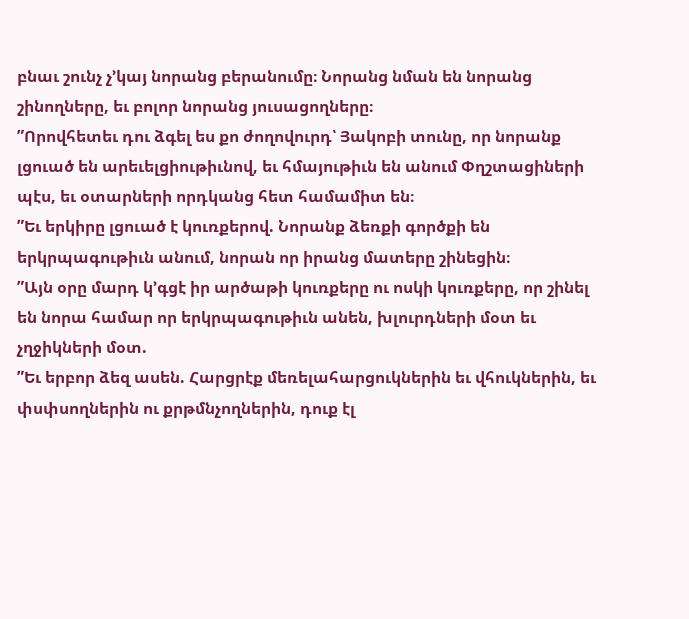բնաւ շունչ չ’կայ նորանց բերանումը։ Նորանց նման են նորանց շինողները, եւ բոլոր նորանց յուսացողները։
”Որովհետեւ դու ձգել ես քո ժողովուրդ՝ Յակոբի տունը, որ նորանք լցուած են արեւելցիութիւնով, եւ հմայութիւն են անում Փղշտացիների պէս, եւ օտարների որդկանց հետ համամիտ են։
”Եւ երկիրը լցուած է կուռքերով. Նորանք ձեռքի գործքի են երկրպագութիւն անում, նորան որ իրանց մատերը շինեցին։
”Այն օրը մարդ կ’գցէ իր արծաթի կուռքերը ու ոսկի կուռքերը, որ շինել են նորա համար որ երկրպագութիւն անեն, խլուրդների մօտ եւ չղջիկների մօտ.
”Եւ երբոր ձեզ ասեն. Հարցրէք մեռելահարցուկներին եւ վհուկներին, եւ փսփսողներին ու քրթմնչողներին, դուք էլ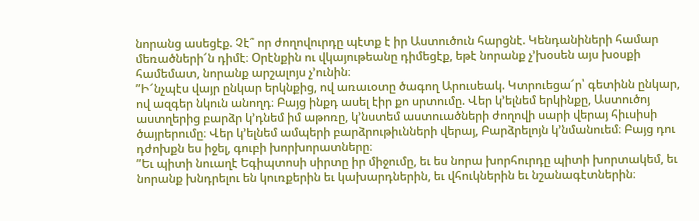նորանց ասեցէք. Չէ՞ որ ժողովուրդը պէտք է իր Աստուծուն հարցնէ. Կենդանիների համար մեռածների՜ն դիմէ։ Օրէնքին ու վկայութեանը դիմեցէք, եթէ նորանք չ’խօսեն այս խօսքի համեմատ, նորանք արշալոյս չ’ունին։
”Ի՜նչպէս վայր ընկար երկնքից, ով առաւօտը ծագող Արուսեակ. Կտրուեցա՜ր՝ գետինն ընկար, ով ազգեր նկուն անողդ։ Բայց ինքդ ասել էիր քո սրտումը. Վեր կ’ելնեմ երկինքը, Աստուծոյ աստղերից բարձր կ’դնեմ իմ աթոռը, կ’նստեմ աստուածների ժողովի սարի վերայ հիւսիսի ծայրերումը։ Վեր կ’ելնեմ ամպերի բարձրութիւնների վերայ, Բարձրելոյն կ’նմանուեմ։ Բայց դու դժոխքն ես իջել, գուբի խորխորատները։
”Եւ պիտի նուաղէ Եգիպտոսի սիրտը իր միջումը, եւ ես նորա խորհուրդը պիտի խորտակեմ, եւ նորանք խնդրելու են կուռքերին եւ կախարդներին, եւ վհուկներին եւ նշանագէտներին։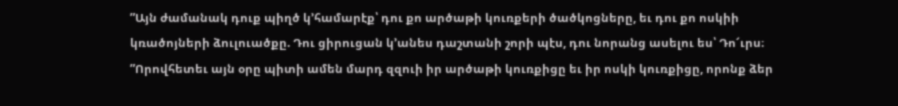”Այն ժամանակ դուք պիղծ կ’համարէք՝ դու քո արծաթի կուռքերի ծածկոցները, եւ դու քո ոսկիի կռածոյների ձուլուածքը. Դու ցիրուցան կ’անես դաշտանի շորի պէս, դու նորանց ասելու ես՝ Դո՜ւրս։
”Որովհետեւ այն օրը պիտի ամեն մարդ զզուի իր արծաթի կուռքիցը եւ իր ոսկի կուռքիցը, որոնք ձեր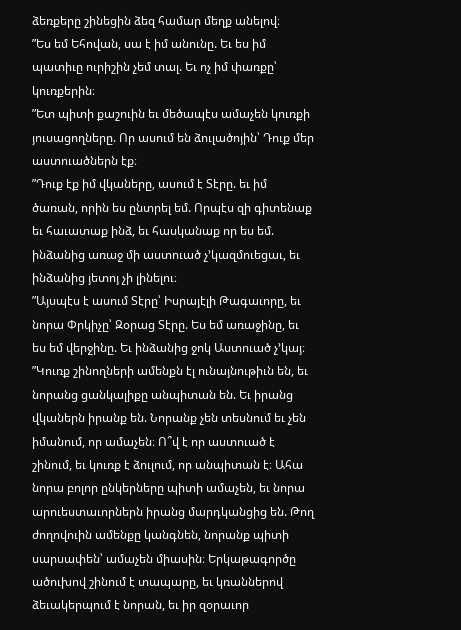ձեռքերը շինեցին ձեզ համար մեղք անելով։
”Ես եմ Եհովան, սա է իմ անունը. Եւ ես իմ պատիւը ուրիշին չեմ տալ. Եւ ոչ իմ փառքը՝ կուռքերին։
”Ետ պիտի քաշուին եւ մեծապէս ամաչեն կուռքի յուսացողները. Որ ասում են ձուլածոյին՝ Դուք մեր աստուածներն էք։
”Դուք էք իմ վկաները, ասում է Տէրը. եւ իմ ծառան, որին ես ընտրել եմ. Որպէս զի գիտենաք եւ հաւատաք ինձ, եւ հասկանաք որ ես եմ. ինձանից առաջ մի աստուած չ’կազմուեցաւ, եւ ինձանից յետոյ չի լինելու։
”Այսպէս է ասում Տէրը՝ Իսրայէլի Թագաւորը, եւ նորա Փրկիչը՝ Զօրաց Տէրը. Ես եմ առաջինը, եւ ես եմ վերջինը. Եւ ինձանից ջոկ Աստուած չ’կայ։
”Կուռք շինողների ամենքն էլ ունայնութիւն են, եւ նորանց ցանկալիքը անպիտան են. Եւ իրանց վկաներն իրանք են. Նորանք չեն տեսնում եւ չեն իմանում, որ ամաչեն։ Ո՞վ է որ աստուած է շինում, եւ կուռք է ձուլում, որ անպիտան է։ Ահա նորա բոլոր ընկերները պիտի ամաչեն, եւ նորա արուեստաւորներն իրանց մարդկանցից են. Թող ժողովուին ամենքը կանգնեն, նորանք պիտի սարսափեն՝ ամաչեն միասին։ Երկաթագործը ածուխով շինում է տապարը, եւ կռաններով ձեւակերպում է նորան, եւ իր զօրաւոր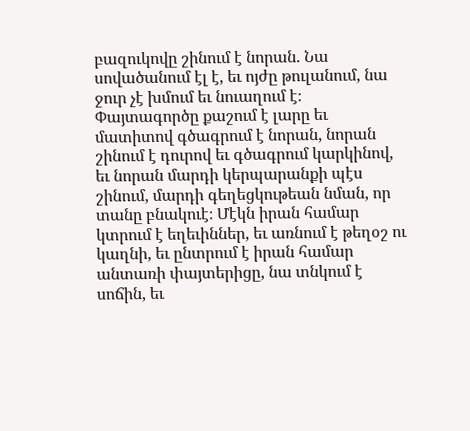բազուկովը շինում է նորան. Նա սովածանում էլ է, եւ ոյժը թուլանում, նա ջուր չէ խմում եւ նուաղում է։ Փայտագործը քաշում է լարը եւ մատիտով գծագրում է նորան, նորան շինում է դուրով եւ գծագրում կարկինով, եւ նորան մարդի կերպարանքի պէս շինում, մարդի գեղեցկութեան նման, որ տանը բնակուէ։ Մէկն իրան համար կտրում է եղեւիններ, եւ առնում է թեղօշ ու կաղնի, եւ ընտրում է իրան համար անտառի փայտերիցը, նա տնկում է սոճին, եւ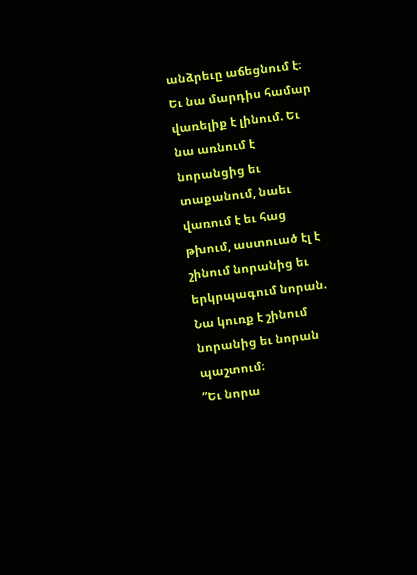անձրեւը աճեցնում է։ Եւ նա մարդիս համար վառելիք է լինում. Եւ նա առնում է նորանցից եւ տաքանում, նաեւ վառում է եւ հաց թխում, աստուած էլ է շինում նորանից եւ երկրպագում նորան. Նա կուռք է շինում նորանից եւ նորան պաշտում։
”Եւ նորա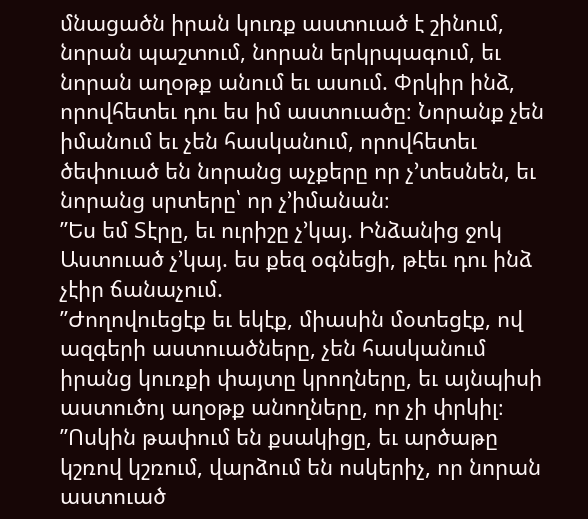մնացածն իրան կուռք աստուած է շինում, նորան պաշտում, նորան երկրպագում, եւ նորան աղօթք անում եւ ասում. Փրկիր ինձ, որովհետեւ դու ես իմ աստուածը։ Նորանք չեն իմանում եւ չեն հասկանում, որովհետեւ ծեփուած են նորանց աչքերը որ չ’տեսնեն, եւ նորանց սրտերը՝ որ չ’իմանան։
”Ես եմ Տէրը, եւ ուրիշը չ’կայ. Ինձանից ջոկ Աստուած չ’կայ. ես քեզ օգնեցի, թէեւ դու ինձ չէիր ճանաչում.
”Ժողովուեցէք եւ եկէք, միասին մօտեցէք, ով ազգերի աստուածները, չեն հասկանում իրանց կուռքի փայտը կրողները, եւ այնպիսի աստուծոյ աղօթք անողները, որ չի փրկիլ։
”Ոսկին թափում են քսակիցը, եւ արծաթը կշռով կշռում, վարձում են ոսկերիչ, որ նորան աստուած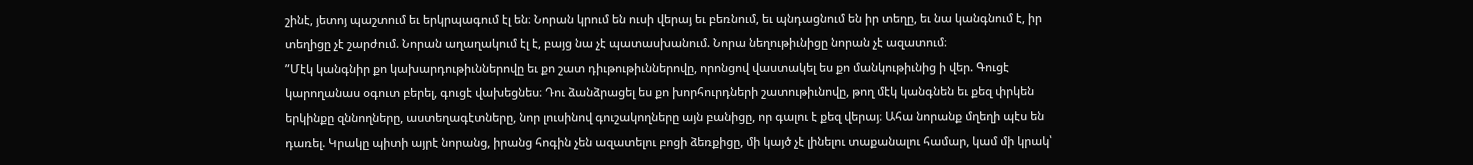շինէ, յետոյ պաշտում եւ երկրպագում էլ են։ Նորան կրում են ուսի վերայ եւ բեռնում, եւ պնդացնում են իր տեղը, եւ նա կանգնում է, իր տեղիցը չէ շարժում. Նորան աղաղակում էլ է, բայց նա չէ պատասխանում. Նորա նեղութիւնիցը նորան չէ ազատում։
”Մէկ կանգնիր քո կախարդութիւններովը եւ քո շատ դիւթութիւններովը, որոնցով վաստակել ես քո մանկութիւնից ի վեր. Գուցէ կարողանաս օգուտ բերել, գուցէ վախեցնես։ Դու ձանձրացել ես քո խորհուրդների շատութիւնովը, թող մէկ կանգնեն եւ քեզ փրկեն երկինքը զննողները, աստեղագէտները, նոր լուսինով գուշակողները այն բանիցը, որ գալու է քեզ վերայ։ Ահա նորանք մղեղի պէս են դառել. Կրակը պիտի այրէ նորանց, իրանց հոգին չեն ազատելու բոցի ձեռքիցը, մի կայծ չէ լինելու տաքանալու համար, կամ մի կրակ՝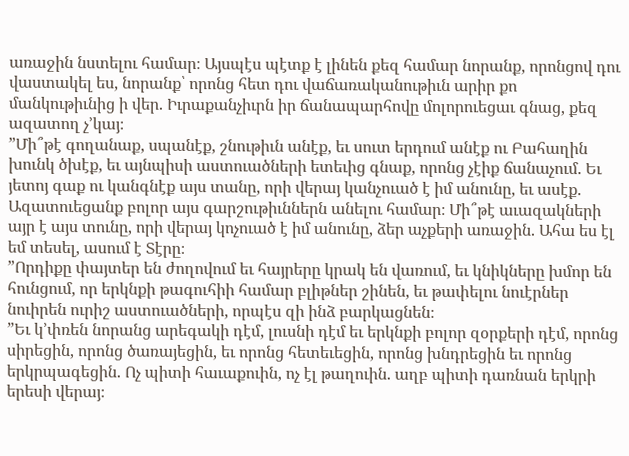առաջին նստելու համար։ Այսպէս պէտք է լինեն քեզ համար նորանք, որոնցով դու վաստակել ես, նորանք՝ որոնց հետ դու վաճառականութիւն արիր քո մանկութիւնից ի վեր. Իւրաքանչիւրն իր ճանապարհովը մոլորուեցաւ գնաց, քեզ ազատող չ’կայ։
”Մի՞թէ գողանաք, սպանէք, շնութիւն անէք, եւ սուտ երդում անէք ու Բահաղին խունկ ծխէք, եւ այնպիսի աստուածների ետեւից գնաք, որոնց չէիք ճանաչում. Եւ յետոյ գաք ու կանգնէք այս տանը, որի վերայ կանչուած է իմ անունը, եւ ասէք. Ազատուեցանք բոլոր այս գարշութիւններն անելու համար։ Մի՞թէ աւազակների այր է այս տունը, որի վերայ կոչուած է իմ անունը, ձեր աչքերի առաջին. Ահա ես էլ եմ տեսել, ասում է Տէրը։
”Որդիքը փայտեր են ժողովում եւ հայրերը կրակ են վառում, եւ կնիկները խմոր են հունցում, որ երկնքի թագուհիի համար բլիթներ շինեն, եւ թափելու նուէրներ նուիրեն ուրիշ աստուածների, որպէս զի ինձ բարկացնեն։
”Եւ կ’փռեն նորանց արեգակի դէմ, լուսնի դէմ եւ երկնքի բոլոր զօրքերի դէմ, որոնց սիրեցին, որոնց ծառայեցին, եւ որոնց հետեւեցին, որոնց խնդրեցին եւ որոնց երկրպագեցին. Ոչ պիտի հաւաքուին, ոչ էլ թաղուին. աղբ պիտի դառնան երկրի երեսի վերայ։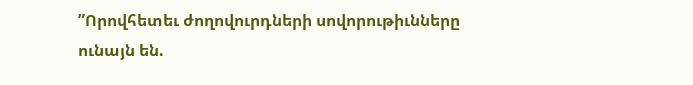”Որովհետեւ ժողովուրդների սովորութիւնները ունայն են.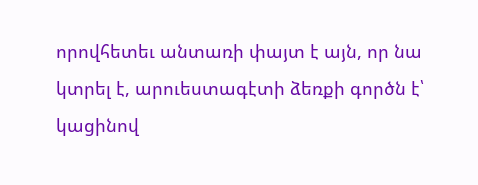որովհետեւ անտառի փայտ է այն, որ նա կտրել է, արուեստագէտի ձեռքի գործն է՝ կացինով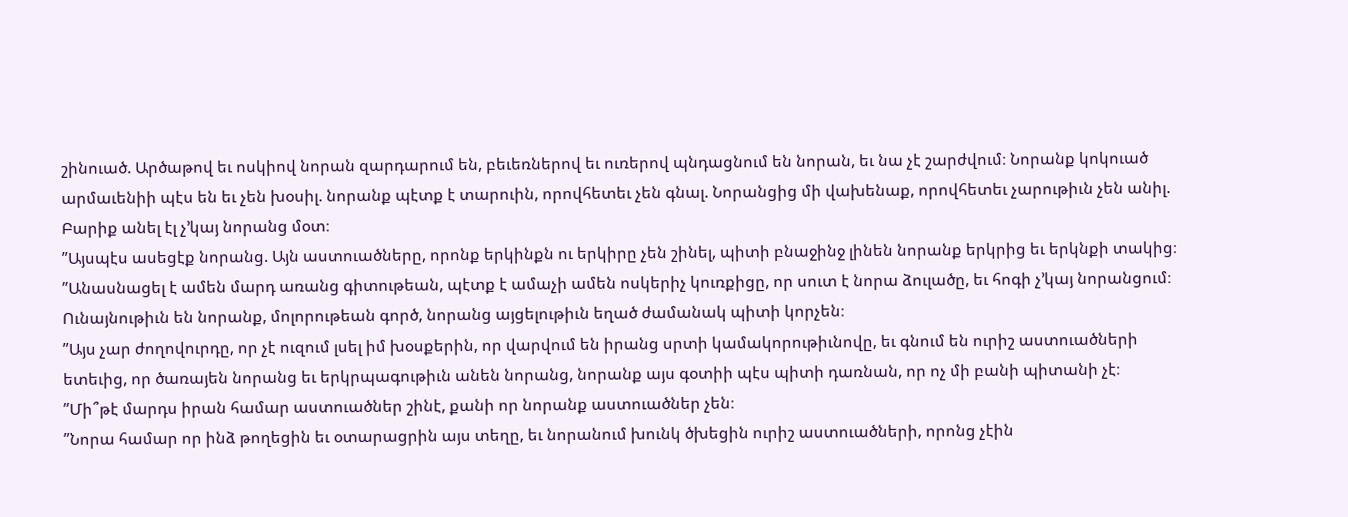շինուած. Արծաթով եւ ոսկիով նորան զարդարում են, բեւեռներով եւ ուռերով պնդացնում են նորան, եւ նա չէ շարժվում։ Նորանք կոկուած արմաւենիի պէս են եւ չեն խօսիլ. նորանք պէտք է տարուին, որովհետեւ չեն գնալ. Նորանցից մի վախենաք, որովհետեւ չարութիւն չեն անիլ. Բարիք անել էլ չ’կայ նորանց մօտ։
”Այսպէս ասեցէք նորանց. Այն աստուածները, որոնք երկինքն ու երկիրը չեն շինել, պիտի բնաջինջ լինեն նորանք երկրից եւ երկնքի տակից։
”Անասնացել է ամեն մարդ առանց գիտութեան, պէտք է ամաչի ամեն ոսկերիչ կուռքիցը, որ սուտ է նորա ձուլածը, եւ հոգի չ’կայ նորանցում։ Ունայնութիւն են նորանք, մոլորութեան գործ, նորանց այցելութիւն եղած ժամանակ պիտի կորչեն։
”Այս չար ժողովուրդը, որ չէ ուզում լսել իմ խօսքերին, որ վարվում են իրանց սրտի կամակորութիւնովը, եւ գնում են ուրիշ աստուածների ետեւից, որ ծառայեն նորանց եւ երկրպագութիւն անեն նորանց, նորանք այս գօտիի պէս պիտի դառնան, որ ոչ մի բանի պիտանի չէ։
”Մի՞թէ մարդս իրան համար աստուածներ շինէ, քանի որ նորանք աստուածներ չեն։
”Նորա համար որ ինձ թողեցին եւ օտարացրին այս տեղը, եւ նորանում խունկ ծխեցին ուրիշ աստուածների, որոնց չէին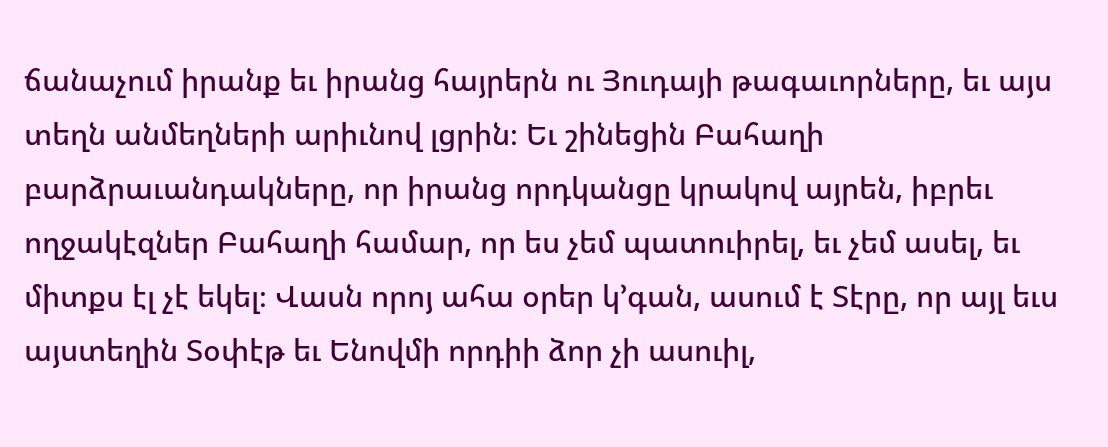ճանաչում իրանք եւ իրանց հայրերն ու Յուդայի թագաւորները, եւ այս տեղն անմեղների արիւնով լցրին։ Եւ շինեցին Բահաղի բարձրաւանդակները, որ իրանց որդկանցը կրակով այրեն, իբրեւ ողջակէզներ Բահաղի համար, որ ես չեմ պատուիրել, եւ չեմ ասել, եւ միտքս էլ չէ եկել։ Վասն որոյ ահա օրեր կ’գան, ասում է Տէրը, որ այլ եւս այստեղին Տօփէթ եւ Ենովմի որդիի ձոր չի ասուիլ,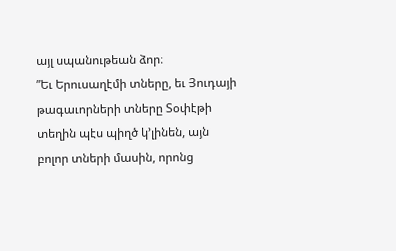այլ սպանութեան ձոր։
”Եւ Երուսաղէմի տները, եւ Յուդայի թագաւորների տները Տօփէթի տեղին պէս պիղծ կ’լինեն, այն բոլոր տների մասին, որոնց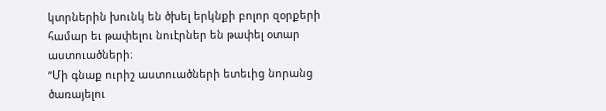կտրներին խունկ են ծխել երկնքի բոլոր զօրքերի համար եւ թափելու նուէրներ են թափել օտար աստուածների։
”Մի գնաք ուրիշ աստուածների ետեւից նորանց ծառայելու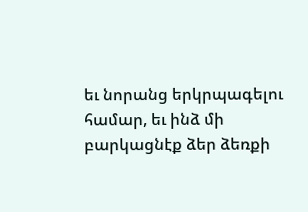եւ նորանց երկրպագելու համար, եւ ինձ մի բարկացնէք ձեր ձեռքի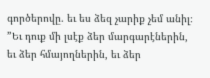գործերովը. եւ ես ձեզ չարիք չեմ անիլ։
”Եւ դուք մի լսէք ձեր մարգարէներին, եւ ձեր հմայողներին, եւ ձեր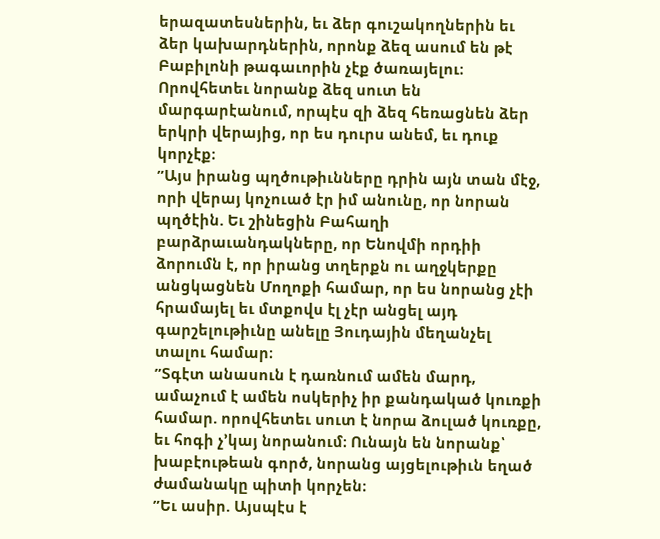երազատեսներին, եւ ձեր գուշակողներին եւ ձեր կախարդներին, որոնք ձեզ ասում են թէ Բաբիլոնի թագաւորին չէք ծառայելու։ Որովհետեւ նորանք ձեզ սուտ են մարգարէանում, որպէս զի ձեզ հեռացնեն ձեր երկրի վերայից, որ ես դուրս անեմ, եւ դուք կորչէք։
”Այս իրանց պղծութիւնները դրին այն տան մէջ, որի վերայ կոչուած էր իմ անունը, որ նորան պղծէին. Եւ շինեցին Բահաղի բարձրաւանդակները, որ Ենովմի որդիի ձորումն է, որ իրանց տղերքն ու աղջկերքը անցկացնեն Մողոքի համար, որ ես նորանց չէի հրամայել եւ մտքովս էլ չէր անցել այդ գարշելութիւնը անելը Յուդային մեղանչել տալու համար։
”Տգէտ անասուն է դառնում ամեն մարդ, ամաչում է ամեն ոսկերիչ իր քանդակած կուռքի համար. որովհետեւ սուտ է նորա ձուլած կուռքը, եւ հոգի չ’կայ նորանում։ Ունայն են նորանք՝ խաբէութեան գործ, նորանց այցելութիւն եղած ժամանակը պիտի կորչեն։
”Եւ ասիր. Այսպէս է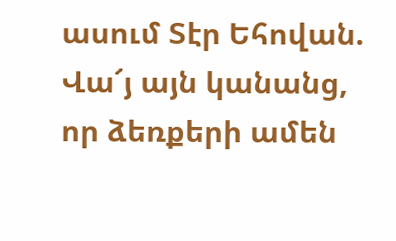ասում Տէր Եհովան. Վա՜յ այն կանանց, որ ձեռքերի ամեն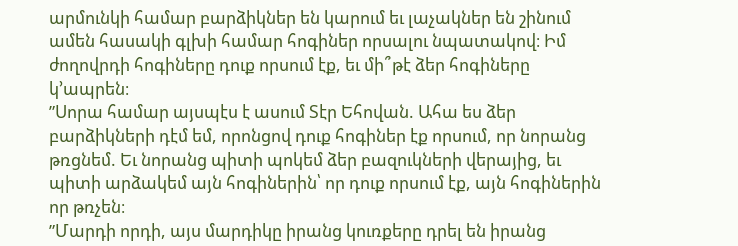արմունկի համար բարձիկներ են կարում եւ լաչակներ են շինում ամեն հասակի գլխի համար հոգիներ որսալու նպատակով։ Իմ ժողովրդի հոգիները դուք որսում էք, եւ մի՞թէ ձեր հոգիները կ’ապրեն։
”Սորա համար այսպէս է ասում Տէր Եհովան. Ահա ես ձեր բարձիկների դէմ եմ, որոնցով դուք հոգիներ էք որսում, որ նորանց թռցնեմ. Եւ նորանց պիտի պոկեմ ձեր բազուկների վերայից, եւ պիտի արձակեմ այն հոգիներին՝ որ դուք որսում էք, այն հոգիներին որ թռչեն։
”Մարդի որդի, այս մարդիկը իրանց կուռքերը դրել են իրանց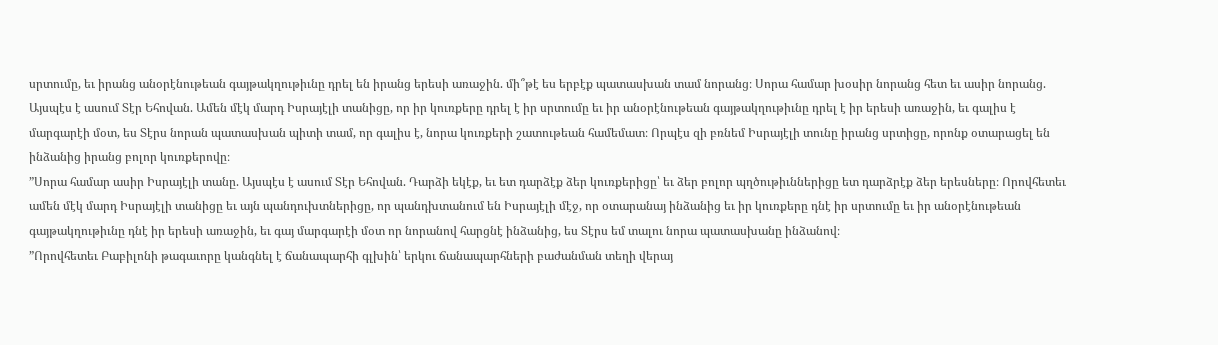սրտումը, եւ իրանց անօրէնութեան գայթակղութիւնը դրել են իրանց երեսի առաջին. մի՞թէ ես երբէք պատասխան տամ նորանց։ Սորա համար խօսիր նորանց հետ եւ ասիր նորանց. Այսպէս է ասում Տէր Եհովան. Ամեն մէկ մարդ Իսրայէլի տանիցը, որ իր կուռքերը դրել է իր սրտումը եւ իր անօրէնութեան գայթակղութիւնը դրել է իր երեսի առաջին, եւ գալիս է մարգարէի մօտ, ես Տէրս նորան պատասխան պիտի տամ, որ գալիս է, նորա կուռքերի շատութեան համեմատ։ Որպէս զի բռնեմ Իսրայէլի տունը իրանց սրտիցը, որոնք օտարացել են ինձանից իրանց բոլոր կուռքերովը։
”Սորա համար ասիր Իսրայէլի տանը. Այսպէս է ասում Տէր Եհովան. Դարձի եկէք, եւ ետ դարձէք ձեր կուռքերիցը՝ եւ ձեր բոլոր պղծութիւններիցը ետ դարձրէք ձեր երեսները։ Որովհետեւ ամեն մէկ մարդ Իսրայէլի տանիցը եւ այն պանդուխտներիցը, որ պանդխտանում են Իսրայէլի մէջ, որ օտարանայ ինձանից եւ իր կուռքերը դնէ իր սրտումը եւ իր անօրէնութեան գայթակղութիւնը դնէ իր երեսի առաջին, եւ գայ մարգարէի մօտ որ նորանով հարցնէ ինձանից, ես Տէրս եմ տալու նորա պատասխանը ինձանով։
”Որովհետեւ Բաբիլոնի թագաւորը կանգնել է ճանապարհի գլխին՝ երկու ճանապարհների բաժանման տեղի վերայ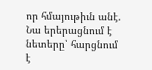որ հմայութիւն անէ. Նա երերացնում է նետերը՝ հարցնում է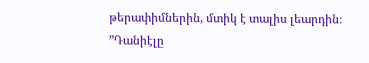թերափիմներին, մտիկ է տալիս լեարդին։
”Դանիէլը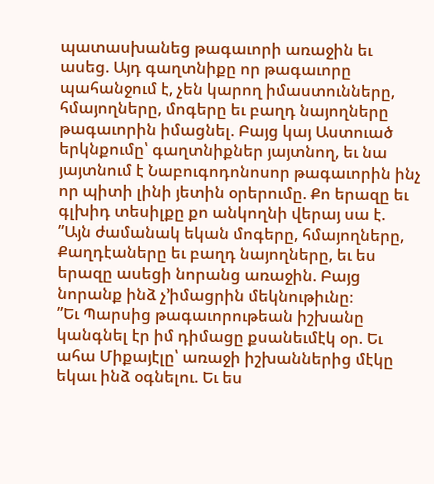պատասխանեց թագաւորի առաջին եւ ասեց. Այդ գաղտնիքը որ թագաւորը պահանջում է, չեն կարող իմաստունները, հմայողները, մոգերը եւ բաղդ նայողները թագաւորին իմացնել. Բայց կայ Աստուած երկնքումը՝ գաղտնիքներ յայտնող, եւ նա յայտնում է Նաբուգոդոնոսոր թագաւորին ինչ որ պիտի լինի յետին օրերումը. Քո երազը եւ գլխիդ տեսիլքը քո անկողնի վերայ սա է.
”Այն ժամանակ եկան մոգերը, հմայողները, Քաղդէաները եւ բաղդ նայողները, եւ ես երազը ասեցի նորանց առաջին. Բայց նորանք ինձ չ’իմացրին մեկնութիւնը։
”Եւ Պարսից թագաւորութեան իշխանը կանգնել էր իմ դիմացը քսանեւմէկ օր. Եւ ահա Միքայէլը՝ առաջի իշխաններից մէկը եկաւ ինձ օգնելու. Եւ ես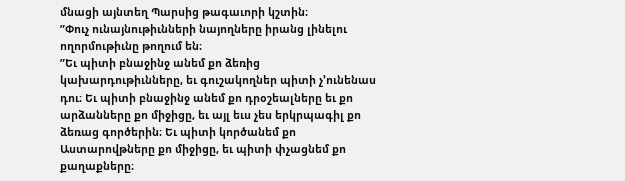մնացի այնտեղ Պարսից թագաւորի կշտին։
”Փուչ ունայնութիւնների նայողները իրանց լինելու ողորմութիւնը թողում են։
”Եւ պիտի բնաջինջ անեմ քո ձեռից կախարդութիւնները, եւ գուշակողներ պիտի չ’ունենաս դու։ Եւ պիտի բնաջինջ անեմ քո դրօշեալները եւ քո արձանները քո միջիցը, եւ այլ եւս չես երկրպագիլ քո ձեռաց գործերին։ Եւ պիտի կործանեմ քո Աստարովթները քո միջիցը, եւ պիտի փչացնեմ քո քաղաքները։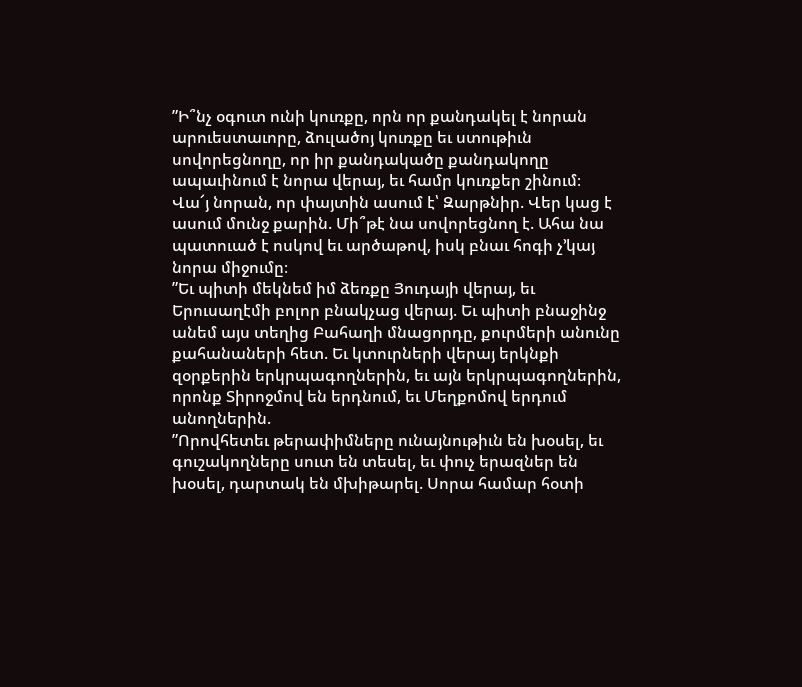”Ի՞նչ օգուտ ունի կուռքը, որն որ քանդակել է նորան արուեստաւորը, ձուլածոյ կուռքը եւ ստութիւն սովորեցնողը, որ իր քանդակածը քանդակողը ապաւինում է նորա վերայ, եւ համր կուռքեր շինում։ Վա՜յ նորան, որ փայտին ասում է՝ Զարթնիր. Վեր կաց է ասում մունջ քարին. Մի՞թէ նա սովորեցնող է. Ահա նա պատուած է ոսկով եւ արծաթով, իսկ բնաւ հոգի չ’կայ նորա միջումը։
”Եւ պիտի մեկնեմ իմ ձեռքը Յուդայի վերայ, եւ Երուսաղէմի բոլոր բնակչաց վերայ. Եւ պիտի բնաջինջ անեմ այս տեղից Բահաղի մնացորդը, քուրմերի անունը քահանաների հետ. Եւ կտուրների վերայ երկնքի զօրքերին երկրպագողներին, եւ այն երկրպագողներին, որոնք Տիրոջմով են երդնում, եւ Մեղքոմով երդում անողներին.
”Որովհետեւ թերափիմները ունայնութիւն են խօսել, եւ գուշակողները սուտ են տեսել, եւ փուչ երազներ են խօսել, դարտակ են մխիթարել. Սորա համար հօտի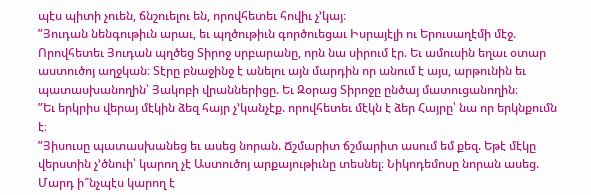պէս պիտի չուեն, ճնշուելու են, որովհետեւ հովիւ չ’կայ։
”Յուդան նենգութիւն արաւ, եւ պղծութիւն գործուեցաւ Իսրայէլի ու Երուսաղէմի մէջ. Որովհետեւ Յուդան պղծեց Տիրոջ սրբարանը, որն նա սիրում էր. Եւ ամուսին եղաւ օտար աստուծոյ աղջկան։ Տէրը բնաջինջ է անելու այն մարդին որ անում է այս, արթունին եւ պատասխանողին՝ Յակոբի վրաններիցը. Եւ Զօրաց Տիրոջը ընծայ մատուցանողին։
”Եւ երկրիս վերայ մէկին ձեզ հայր չ’կանչէք. որովհետեւ մէկն է ձեր Հայրը՝ նա որ երկնքումն է։
”Յիսուսը պատասխանեց եւ ասեց նորան. Ճշմարիտ ճշմարիտ ասում եմ քեզ. Եթէ մէկը վերստին չ’ծնուի՝ կարող չէ Աստուծոյ արքայութիւնը տեսնել։ Նիկոդեմոսը նորան ասեց. Մարդ ի՞նչպէս կարող է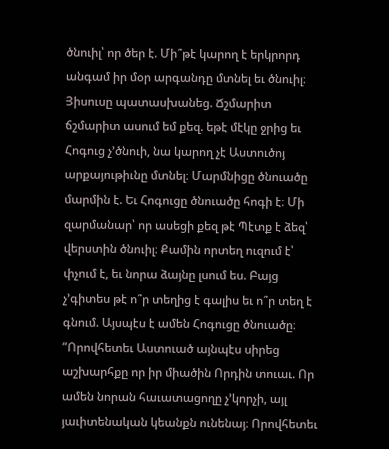ծնուիլ՝ որ ծեր է. Մի՞թէ կարող է երկրորդ անգամ իր մօր արգանդը մտնել եւ ծնուիլ։ Յիսուսը պատասխանեց. Ճշմարիտ ճշմարիտ ասում եմ քեզ. եթէ մէկը ջրից եւ Հոգուց չ’ծնուի, նա կարող չէ Աստուծոյ արքայութիւնը մտնել։ Մարմնիցը ծնուածը մարմին է. Եւ Հոգուցը ծնուածը հոգի է։ Մի զարմանար՝ որ ասեցի քեզ թէ Պէտք է ձեզ՝ վերստին ծնուիլ։ Քամին որտեղ ուզում է՝ փչում է, եւ նորա ձայնը լսում ես. Բայց չ’գիտես թէ ո՞ր տեղից է գալիս եւ ո՞ր տեղ է գնում. Այսպէս է ամեն Հոգուցը ծնուածը։
”Որովհետեւ Աստուած այնպէս սիրեց աշխարհքը որ իր միածին Որդին տուաւ. Որ ամեն նորան հաւատացողը չ’կորչի, այլ յաւիտենական կեանքն ունենայ։ Որովհետեւ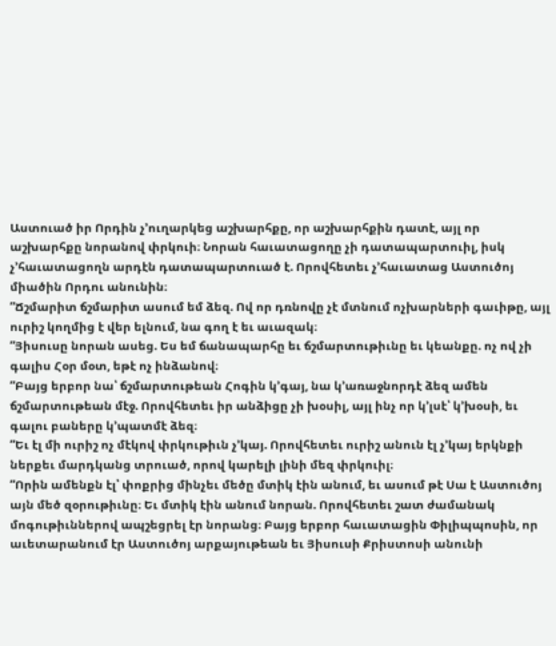Աստուած իր Որդին չ’ուղարկեց աշխարհքը, որ աշխարհքին դատէ, այլ որ աշխարհքը նորանով փրկուի։ Նորան հաւատացողը չի դատապարտուիլ, իսկ չ’հաւատացողն արդէն դատապարտուած է. Որովհետեւ չ’հաւատաց Աստուծոյ միածին Որդու անունին։
”Ճշմարիտ ճշմարիտ ասում եմ ձեզ. Ով որ դռնովը չէ մտնում ոչխարների գաւիթը, այլ ուրիշ կողմից է վեր ելնում, նա գող է եւ աւազակ։
”Յիսուսը նորան ասեց. Ես եմ ճանապարհը եւ ճշմարտութիւնը եւ կեանքը. ոչ ով չի գալիս Հօր մօտ, եթէ ոչ ինձանով։
”Բայց երբոր նա՝ ճշմարտութեան Հոգին կ’գայ, նա կ’առաջնորդէ ձեզ ամեն ճշմարտութեան մէջ. Որովհետեւ իր անձիցը չի խօսիլ, այլ ինչ որ կ’լսէ՝ կ’խօսի, եւ գալու բաները կ’պատմէ ձեզ։
”Եւ էլ մի ուրիշ ոչ մէկով փրկութիւն չ’կայ. Որովհետեւ ուրիշ անուն էլ չ’կայ երկնքի ներքեւ մարդկանց տրուած, որով կարելի լինի մեզ փրկուիլ։
”Որին ամենքն էլ՝ փոքրից մինչեւ մեծը մտիկ էին անում, եւ ասում թէ Սա է Աստուծոյ այն մեծ զօրութիւնը։ Եւ մտիկ էին անում նորան. Որովհետեւ շատ ժամանակ մոգութիւններով ապշեցրել էր նորանց։ Բայց երբոր հաւատացին Փիլիպպոսին, որ աւետարանում էր Աստուծոյ արքայութեան եւ Յիսուսի Քրիստոսի անունի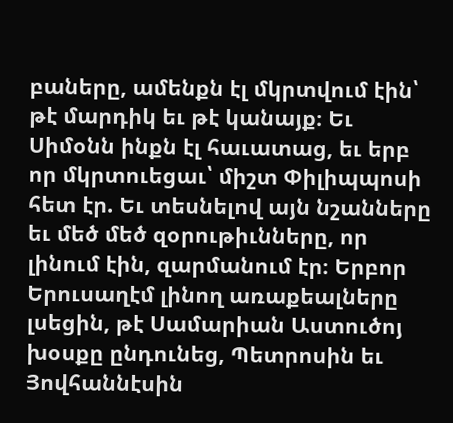բաները, ամենքն էլ մկրտվում էին՝ թէ մարդիկ եւ թէ կանայք։ Եւ Սիմօնն ինքն էլ հաւատաց, եւ երբ որ մկրտուեցաւ՝ միշտ Փիլիպպոսի հետ էր. Եւ տեսնելով այն նշանները եւ մեծ մեծ զօրութիւնները, որ լինում էին, զարմանում էր։ Երբոր Երուսաղէմ լինող առաքեալները լսեցին, թէ Սամարիան Աստուծոյ խօսքը ընդունեց, Պետրոսին եւ Յովհաննէսին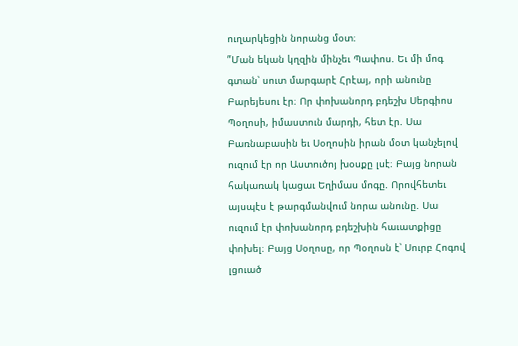ուղարկեցին նորանց մօտ։
”Ման եկան կղզին մինչեւ Պափոս. Եւ մի մոգ գտան՝ սուտ մարգարէ Հրէայ, որի անունը Բարեյեսու էր։ Որ փոխանորդ բդեշխ Սերգիոս Պօղոսի, իմաստուն մարդի, հետ էր. Սա Բառնաբասին եւ Սօղոսին իրան մօտ կանչելով ուզում էր որ Աստուծոյ խօսքը լսէ։ Բայց նորան հակառակ կացաւ Եղիմաս մոգը. Որովհետեւ այսպէս է թարգմանվում նորա անունը. Սա ուզում էր փոխանորդ բդեշխին հաւատքիցը փոխել։ Բայց Սօղոսը, որ Պօղոսն է՝ Սուրբ Հոգով լցուած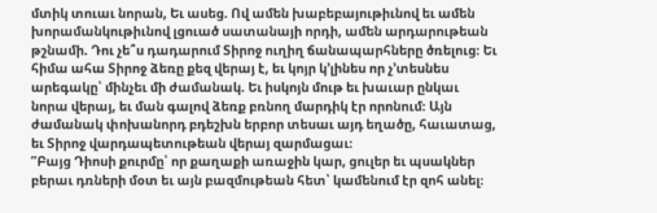մտիկ տուաւ նորան, Եւ ասեց. Ով ամեն խաբեբայութիւնով եւ ամեն խորամանկութիւնով լցուած սատանայի որդի, ամեն արդարութեան թշնամի. Դու չե՞ս դադարում Տիրոջ ուղիղ ճանապարհները ծռելուց։ Եւ հիմա ահա Տիրոջ ձեռը քեզ վերայ է, եւ կոյր կ’լինես որ չ’տեսնես արեգակը՝ մինչեւ մի ժամանակ. Եւ իսկոյն մութ եւ խաւար ընկաւ նորա վերայ, եւ ման գալով ձեռք բռնող մարդիկ էր որոնում։ Այն ժամանակ փոխանորդ բդեշխն երբոր տեսաւ այդ եղածը, հաւատաց, եւ Տիրոջ վարդապետութեան վերայ զարմացաւ։
”Բայց Դիոսի քուրմը՝ որ քաղաքի առաջին կար, ցուլեր եւ պսակներ բերաւ դռների մօտ եւ այն բազմութեան հետ՝ կամենում էր զոհ անել։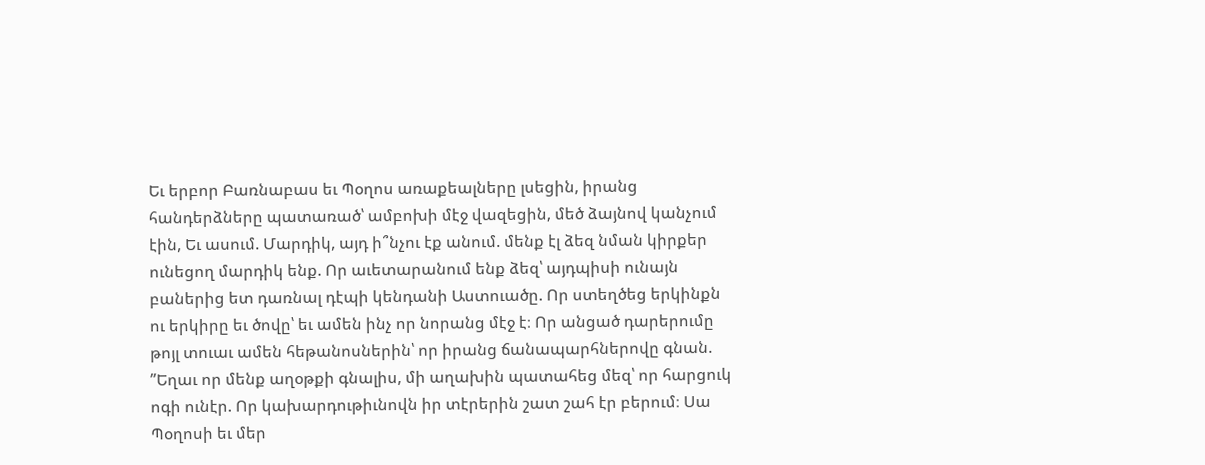Եւ երբոր Բառնաբաս եւ Պօղոս առաքեալները լսեցին, իրանց հանդերձները պատառած՝ ամբոխի մէջ վազեցին, մեծ ձայնով կանչում էին, Եւ ասում. Մարդիկ, այդ ի՞նչու էք անում. մենք էլ ձեզ նման կիրքեր ունեցող մարդիկ ենք. Որ աւետարանում ենք ձեզ՝ այդպիսի ունայն բաներից ետ դառնալ դէպի կենդանի Աստուածը. Որ ստեղծեց երկինքն ու երկիրը եւ ծովը՝ եւ ամեն ինչ որ նորանց մէջ է։ Որ անցած դարերումը թոյլ տուաւ ամեն հեթանոսներին՝ որ իրանց ճանապարհներովը գնան.
”Եղաւ որ մենք աղօթքի գնալիս, մի աղախին պատահեց մեզ՝ որ հարցուկ ոգի ունէր. Որ կախարդութիւնովն իր տէրերին շատ շահ էր բերում։ Սա Պօղոսի եւ մեր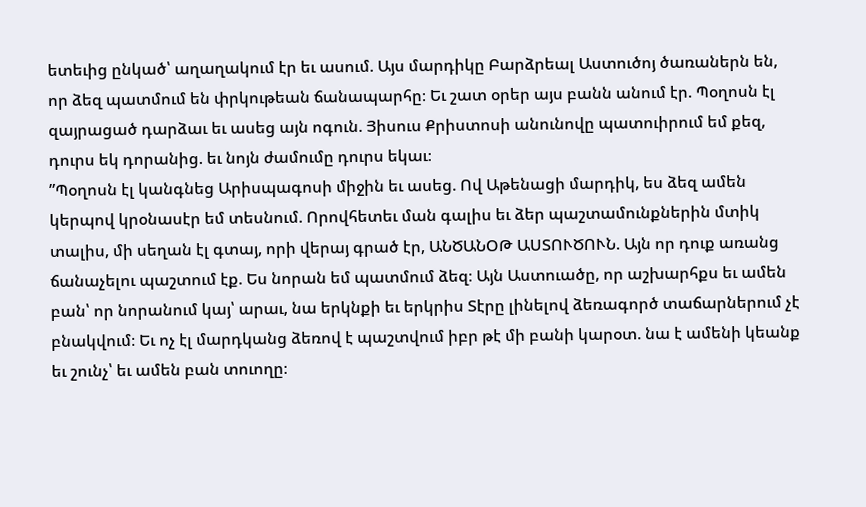ետեւից ընկած՝ աղաղակում էր եւ ասում. Այս մարդիկը Բարձրեալ Աստուծոյ ծառաներն են, որ ձեզ պատմում են փրկութեան ճանապարհը։ Եւ շատ օրեր այս բանն անում էր. Պօղոսն էլ զայրացած դարձաւ եւ ասեց այն ոգուն. Յիսուս Քրիստոսի անունովը պատուիրում եմ քեզ, դուրս եկ դորանից. եւ նոյն ժամումը դուրս եկաւ։
”Պօղոսն էլ կանգնեց Արիսպագոսի միջին եւ ասեց. Ով Աթենացի մարդիկ, ես ձեզ ամեն կերպով կրօնասէր եմ տեսնում. Որովհետեւ ման գալիս եւ ձեր պաշտամունքներին մտիկ տալիս, մի սեղան էլ գտայ, որի վերայ գրած էր, ԱՆԾԱՆՕԹ ԱՍՏՈՒԾՈՒՆ. Այն որ դուք առանց ճանաչելու պաշտում էք. Ես նորան եմ պատմում ձեզ։ Այն Աստուածը, որ աշխարհքս եւ ամեն բան՝ որ նորանում կայ՝ արաւ, նա երկնքի եւ երկրիս Տէրը լինելով ձեռագործ տաճարներում չէ բնակվում։ Եւ ոչ էլ մարդկանց ձեռով է պաշտվում իբր թէ մի բանի կարօտ. նա է ամենի կեանք եւ շունչ՝ եւ ամեն բան տուողը։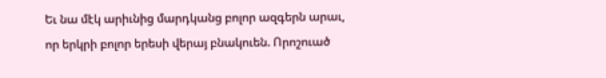Եւ նա մէկ արիւնից մարդկանց բոլոր ազգերն արաւ, որ երկրի բոլոր երեսի վերայ բնակուեն. Որոշուած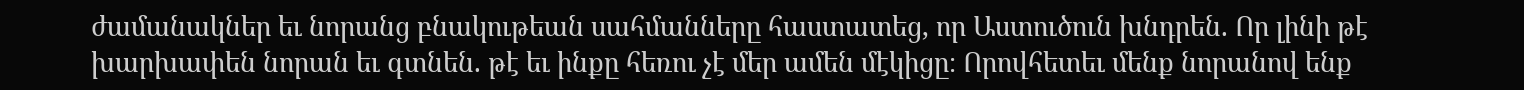ժամանակներ եւ նորանց բնակութեան սահմանները հաստատեց, որ Աստուծուն խնդրեն. Որ լինի թէ խարխափեն նորան եւ գտնեն. թէ եւ ինքը հեռու չէ մեր ամեն մէկիցը։ Որովհետեւ մենք նորանով ենք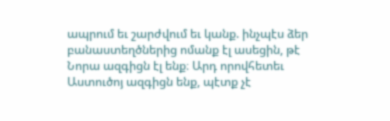ապրում եւ շարժվում եւ կանք. ինչպէս ձեր բանաստեղծներից ոմանք էլ ասեցին, թէ Նորա ազգիցն էլ ենք։ Արդ որովհետեւ Աստուծոյ ազգիցն ենք, պէտք չէ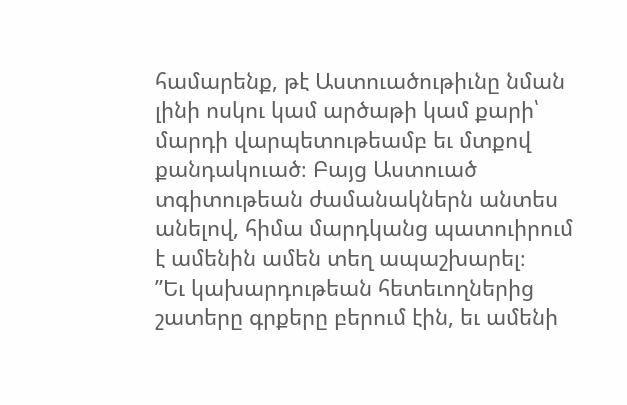համարենք, թէ Աստուածութիւնը նման լինի ոսկու կամ արծաթի կամ քարի՝ մարդի վարպետութեամբ եւ մտքով քանդակուած։ Բայց Աստուած տգիտութեան ժամանակներն անտես անելով, հիմա մարդկանց պատուիրում է ամենին ամեն տեղ ապաշխարել։
”Եւ կախարդութեան հետեւողներից շատերը գրքերը բերում էին, եւ ամենի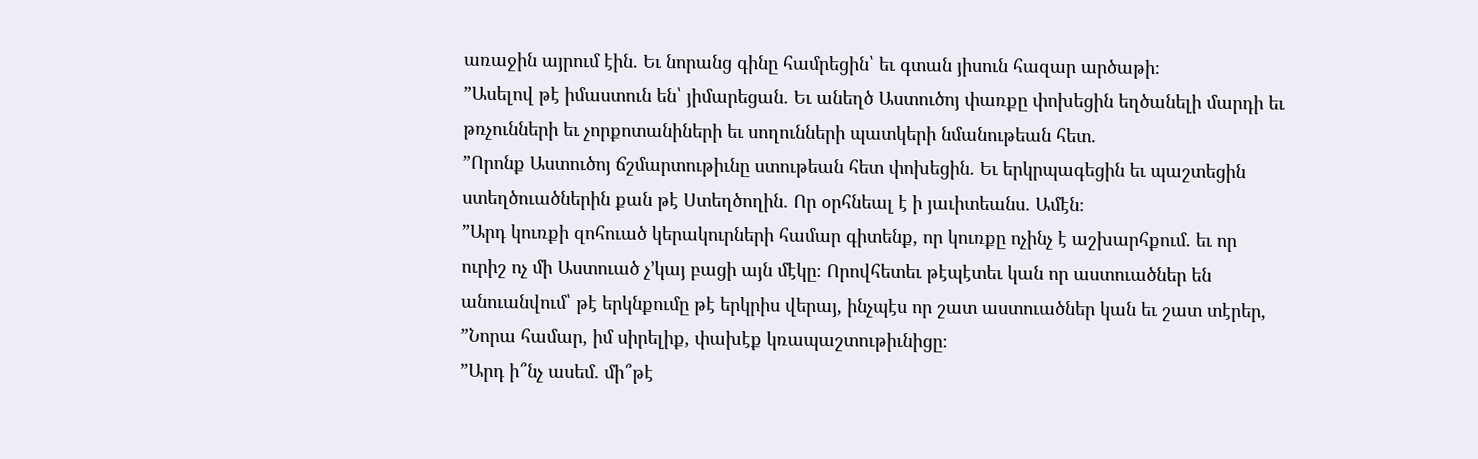առաջին այրում էին. Եւ նորանց գինը համրեցին՝ եւ գտան յիսուն հազար արծաթի։
”Ասելով թէ իմաստուն են՝ յիմարեցան. Եւ անեղծ Աստուծոյ փառքը փոխեցին եղծանելի մարդի եւ թռչունների եւ չորքոտանիների եւ սողունների պատկերի նմանութեան հետ.
”Որոնք Աստուծոյ ճշմարտութիւնը ստութեան հետ փոխեցին. Եւ երկրպագեցին եւ պաշտեցին ստեղծուածներին քան թէ Ստեղծողին. Որ օրհնեալ է ի յաւիտեանս. Ամէն։
”Արդ կուռքի զոհուած կերակուրների համար գիտենք, որ կուռքը ոչինչ է աշխարհքում. եւ որ ուրիշ ոչ մի Աստուած չ’կայ բացի այն մէկը։ Որովհետեւ թէպէտեւ կան որ աստուածներ են անուանվում՝ թէ երկնքումը թէ երկրիս վերայ, ինչպէս որ շատ աստուածներ կան եւ շատ տէրեր,
”Նորա համար, իմ սիրելիք, փախէք կռապաշտութիւնիցը։
”Արդ ի՞նչ ասեմ. մի՞թէ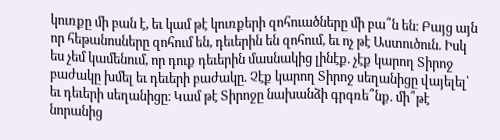կուռքը մի բան է, եւ կամ թէ կուռքերի զոհուածները մի բա՞ն են։ Բայց այն որ հեթանոսները զոհում են, դեւերին են զոհում, եւ ոչ թէ Աստուծուն. Իսկ ես չեմ կամենում, որ դուք դեւերին մասնակից լինէք. չէք կարող Տիրոջ բաժակը խմել եւ դեւերի բաժակը. Չէք կարող Տիրոջ սեղանիցը վայելել՝ եւ դեւերի սեղանիցը։ Կամ թէ Տիրոջը նախանձի գրգռե՞նք. մի՞թէ նորանից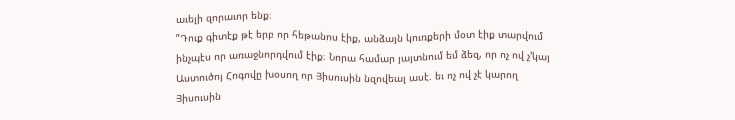աւելի զորաւոր ենք։
”Դուք գիտէք թէ երբ որ հեթանոս էիք, անձայն կուռքերի մօտ էիք տարվում ինչպէս որ առաջնորդվում էիք։ Նորա համար յայտնում եմ ձեզ, որ ոչ ով չ’կայ Աստուծոյ Հոգովը խօսող որ Յիսուսին նզովեալ ասէ. եւ ոչ ով չէ կարող Յիսուսին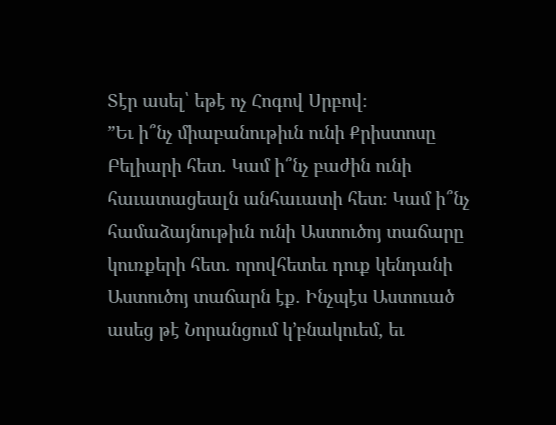Տէր ասել՝ եթէ ոչ Հոգով Սրբով։
”Եւ ի՞նչ միաբանութիւն ունի Քրիստոսը Բելիարի հետ. Կամ ի՞նչ բաժին ունի հաւատացեալն անհաւատի հետ։ Կամ ի՞նչ համաձայնութիւն ունի Աստուծոյ տաճարը կուռքերի հետ. որովհետեւ դուք կենդանի Աստուծոյ տաճարն էք. Ինչպէս Աստուած ասեց թէ Նորանցում կ’բնակուեմ, եւ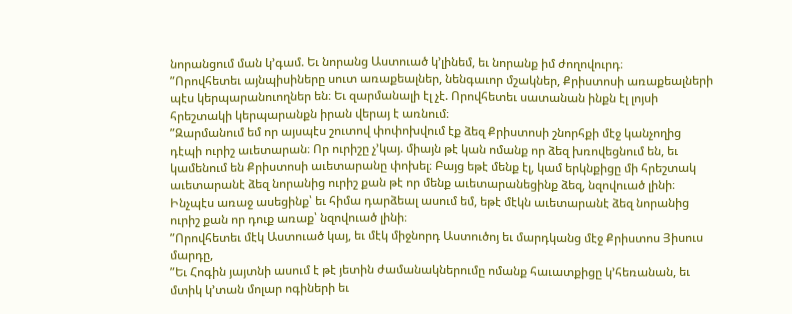նորանցում ման կ’գամ. Եւ նորանց Աստուած կ’լինեմ, եւ նորանք իմ ժողովուրդ։
”Որովհետեւ այնպիսիները սուտ առաքեալներ, նենգաւոր մշակներ, Քրիստոսի առաքեալների պէս կերպարանուողներ են։ Եւ զարմանալի էլ չէ. Որովհետեւ սատանան ինքն էլ լոյսի հրեշտակի կերպարանքն իրան վերայ է առնում։
”Զարմանում եմ որ այսպէս շուտով փոփոխվում էք ձեզ Քրիստոսի շնորհքի մէջ կանչողից դէպի ուրիշ աւետարան։ Որ ուրիշը չ’կայ. միայն թէ կան ոմանք որ ձեզ խռովեցնում են, եւ կամենում են Քրիստոսի աւետարանը փոխել։ Բայց եթէ մենք էլ, կամ երկնքիցը մի հրեշտակ աւետարանէ ձեզ նորանից ուրիշ քան թէ որ մենք աւետարանեցինք ձեզ, նզովուած լինի։ Ինչպէս առաջ ասեցինք՝ եւ հիմա դարձեալ ասում եմ, եթէ մէկն աւետարանէ ձեզ նորանից ուրիշ քան որ դուք առաք՝ նզովուած լինի։
”Որովհետեւ մէկ Աստուած կայ, եւ մէկ միջնորդ Աստուծոյ եւ մարդկանց մէջ Քրիստոս Յիսուս մարդը,
”Եւ Հոգին յայտնի ասում է թէ յետին ժամանակներումը ոմանք հաւատքիցը կ’հեռանան, եւ մտիկ կ’տան մոլար ոգիների եւ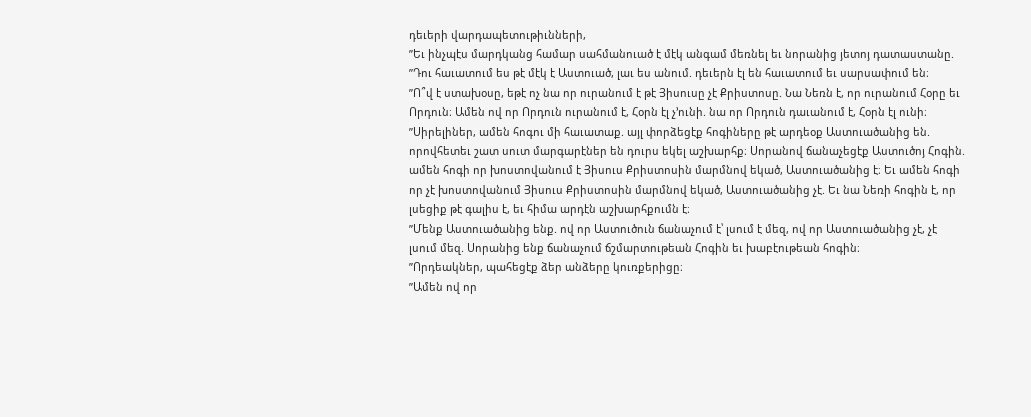դեւերի վարդապետութիւնների,
”Եւ ինչպէս մարդկանց համար սահմանուած է մէկ անգամ մեռնել եւ նորանից յետոյ դատաստանը.
”Դու հաւատում ես թէ մէկ է Աստուած, լաւ ես անում. դեւերն էլ են հաւատում եւ սարսափում են։
”Ո՞վ է ստախօսը, եթէ ոչ նա որ ուրանում է թէ Յիսուսը չէ Քրիստոսը. Նա Նեռն է, որ ուրանում Հօրը եւ Որդուն։ Ամեն ով որ Որդուն ուրանում է, Հօրն էլ չ’ունի. նա որ Որդուն դաւանում է, Հօրն էլ ունի։
”Սիրելիներ, ամեն հոգու մի հաւատաք. այլ փորձեցէք հոգիները թէ արդեօք Աստուածանից են. որովհետեւ շատ սուտ մարգարէներ են դուրս եկել աշխարհք։ Սորանով ճանաչեցէք Աստուծոյ Հոգին. ամեն հոգի որ խոստովանում է Յիսուս Քրիստոսին մարմնով եկած, Աստուածանից է։ Եւ ամեն հոգի որ չէ խոստովանում Յիսուս Քրիստոսին մարմնով եկած, Աստուածանից չէ. Եւ նա Նեռի հոգին է, որ լսեցիք թէ գալիս է, եւ հիմա արդէն աշխարհքումն է։
”Մենք Աստուածանից ենք. ով որ Աստուծուն ճանաչում է՝ լսում է մեզ, ով որ Աստուածանից չէ, չէ լսում մեզ. Սորանից ենք ճանաչում ճշմարտութեան Հոգին եւ խաբէութեան հոգին։
”Որդեակներ, պահեցէք ձեր անձերը կուռքերիցը։
”Ամեն ով որ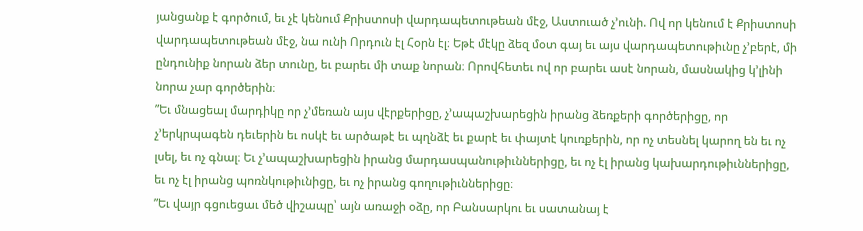յանցանք է գործում, եւ չէ կենում Քրիստոսի վարդապետութեան մէջ, Աստուած չ’ունի. Ով որ կենում է Քրիստոսի վարդապետութեան մէջ, նա ունի Որդուն էլ Հօրն էլ։ Եթէ մէկը ձեզ մօտ գայ եւ այս վարդապետութիւնը չ’բերէ, մի ընդունիք նորան ձեր տունը, եւ բարեւ մի տաք նորան։ Որովհետեւ ով որ բարեւ ասէ նորան, մասնակից կ’լինի նորա չար գործերին։
”Եւ մնացեալ մարդիկը որ չ’մեռան այս վէրքերիցը, չ’ապաշխարեցին իրանց ձեռքերի գործերիցը, որ չ’երկրպագեն դեւերին եւ ոսկէ եւ արծաթէ եւ պղնձէ եւ քարէ եւ փայտէ կուռքերին, որ ոչ տեսնել կարող են եւ ոչ լսել, եւ ոչ գնալ։ Եւ չ’ապաշխարեցին իրանց մարդասպանութիւններիցը, եւ ոչ էլ իրանց կախարդութիւններիցը, եւ ոչ էլ իրանց պոռնկութիւնիցը, եւ ոչ իրանց գողութիւններիցը։
”Եւ վայր գցուեցաւ մեծ վիշապը՝ այն առաջի օձը, որ Բանսարկու եւ սատանայ է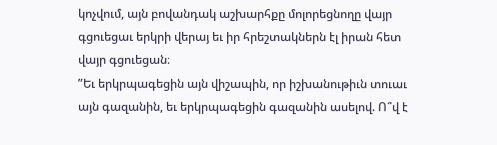կոչվում, այն բովանդակ աշխարհքը մոլորեցնողը վայր գցուեցաւ երկրի վերայ եւ իր հրեշտակներն էլ իրան հետ վայր գցուեցան։
”Եւ երկրպագեցին այն վիշապին, որ իշխանութիւն տուաւ այն գազանին, եւ երկրպագեցին գազանին ասելով. Ո՞վ է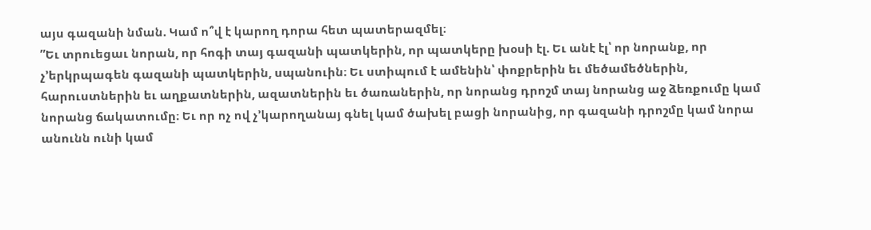այս գազանի նման. Կամ ո՞վ է կարող դորա հետ պատերազմել։
”Եւ տրուեցաւ նորան, որ հոգի տայ գազանի պատկերին, որ պատկերը խօսի էլ. Եւ անէ էլ՝ որ նորանք, որ չ’երկրպագեն գազանի պատկերին, սպանուին։ Եւ ստիպում է ամենին՝ փոքրերին եւ մեծամեծներին, հարուստներին եւ աղքատներին, ազատներին եւ ծառաներին, որ նորանց դրոշմ տայ նորանց աջ ձեռքումը կամ նորանց ճակատումը։ Եւ որ ոչ ով չ’կարողանայ գնել կամ ծախել բացի նորանից, որ գազանի դրոշմը կամ նորա անունն ունի կամ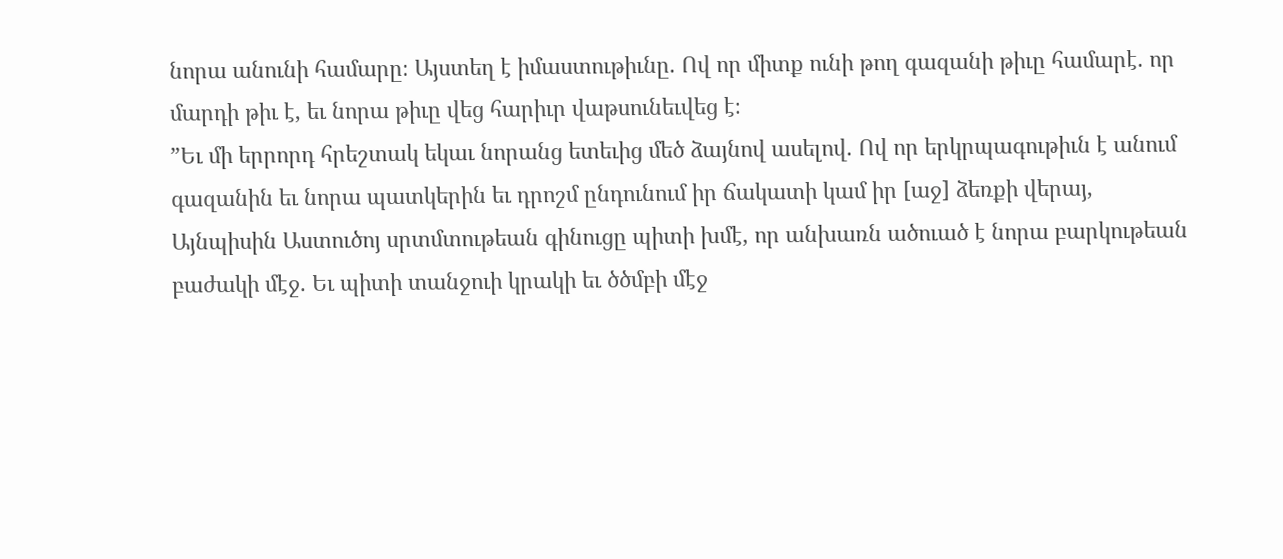նորա անունի համարը։ Այստեղ է իմաստութիւնը. Ով որ միտք ունի թող գազանի թիւը համարէ. որ մարդի թիւ է, եւ նորա թիւը վեց հարիւր վաթսունեւվեց է։
”Եւ մի երրորդ հրեշտակ եկաւ նորանց ետեւից մեծ ձայնով ասելով. Ով որ երկրպագութիւն է անում գազանին եւ նորա պատկերին եւ դրոշմ ընդունում իր ճակատի կամ իր [աջ] ձեռքի վերայ, Այնպիսին Աստուծոյ սրտմտութեան գինուցը պիտի խմէ, որ անխառն ածուած է նորա բարկութեան բաժակի մէջ. Եւ պիտի տանջուի կրակի եւ ծծմբի մէջ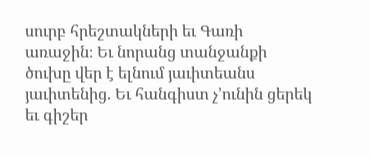սուրբ հրեշտակների եւ Գառի առաջին։ Եւ նորանց տանջանքի ծուխը վեր է ելնում յաւիտեանս յաւիտենից. Եւ հանգիստ չ’ունին ցերեկ եւ գիշեր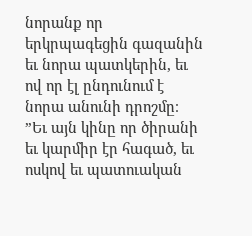նորանք որ երկրպագեցին գազանին եւ նորա պատկերին, եւ ով որ էլ ընդունում է նորա անունի դրոշմը։
”Եւ այն կինը որ ծիրանի եւ կարմիր էր հագած, եւ ոսկով եւ պատուական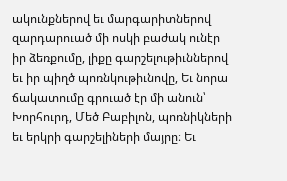ակունքներով եւ մարգարիտներով զարդարուած մի ոսկի բաժակ ունէր իր ձեռքումը, լիքը գարշելութիւններով եւ իր պիղծ պոռնկութիւնովը, Եւ նորա ճակատումը գրուած էր մի անուն՝ Խորհուրդ, Մեծ Բաբիլոն, պոռնիկների եւ երկրի գարշելիների մայրը։ Եւ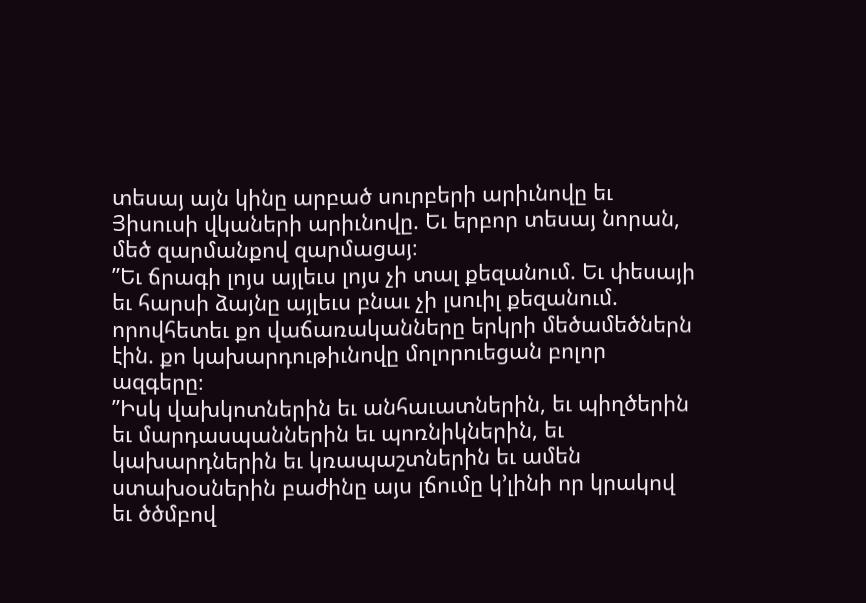տեսայ այն կինը արբած սուրբերի արիւնովը եւ Յիսուսի վկաների արիւնովը. Եւ երբոր տեսայ նորան, մեծ զարմանքով զարմացայ։
”Եւ ճրագի լոյս այլեւս լոյս չի տալ քեզանում. Եւ փեսայի եւ հարսի ձայնը այլեւս բնաւ չի լսուիլ քեզանում. որովհետեւ քո վաճառականները երկրի մեծամեծներն էին. քո կախարդութիւնովը մոլորուեցան բոլոր ազգերը։
”Իսկ վախկոտներին եւ անհաւատներին, եւ պիղծերին եւ մարդասպաններին եւ պոռնիկներին, եւ կախարդներին եւ կռապաշտներին եւ ամեն ստախօսներին բաժինը այս լճումը կ’լինի որ կրակով եւ ծծմբով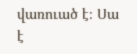վառուած է։ Սա է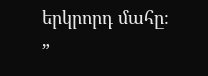երկրորդ մահը։
”